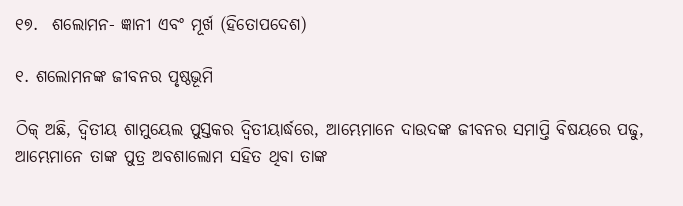୧୭.  ଶଲୋମନ- ଜ୍ଞାନୀ ଏବଂ ମୂର୍ଖ (ହିତୋପଦେଶ)

୧. ଶଲୋମନଙ୍କ ଜୀବନର ପୃଷ୍ଠଭୂମି

ଠିକ୍ ଅଛି, ଦ୍ୱିତୀୟ ଶାମୁୟେଲ ପୁସ୍ତକର ଦ୍ୱିତୀୟାର୍ଦ୍ଧରେ, ଆମ୍ଭେମାନେ ଦାଉଦଙ୍କ ଜୀବନର ସମାପ୍ତି ବିଷୟରେ ପଢୁ, ଆମ୍ଭେମାନେ ତାଙ୍କ ପୁତ୍ର ଅବଶାଲୋମ ସହିତ ଥିବା ତାଙ୍କ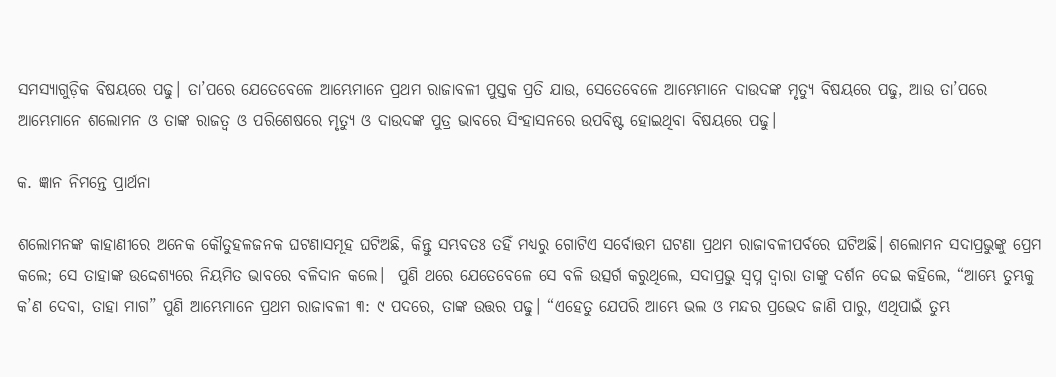ସମସ୍ୟାଗୁଡ଼ିକ ବିଷୟରେ ପଢୁ। ତା’ପରେ ଯେତେବେଳେ ଆମ୍ଭେମାନେ ପ୍ରଥମ ରାଜାବଳୀ ପୁସ୍ତକ ପ୍ରତି ଯାଉ, ସେତେବେଳେ ଆମ୍ଭେମାନେ ଦାଉଦଙ୍କ ମୃତ୍ୟୁ ବିଷୟରେ ପଢୁ, ଆଉ ତା’ପରେ ଆମ୍ଭେମାନେ ଶଲୋମନ ଓ ତାଙ୍କ ରାଜତ୍ୱ ଓ ପରିଶେଷରେ ମୃତ୍ୟୁ ଓ ଦାଉଦଙ୍କ ପୁତ୍ର ଭାବରେ ସିଂହାସନରେ ଉପବିଷ୍ଟ ହୋଇଥିବା ବିଷୟରେ ପଢୁ।

କ. ଜ୍ଞାନ ନିମନ୍ତେ ପ୍ରାର୍ଥନା

ଶଲୋମନଙ୍କ କାହାଣୀରେ ଅନେକ କୌତୁହଳଜନକ ଘଟଣାସମୂହ ଘଟିଅଛି, କିନ୍ତୁ ସମ୍ଭବତଃ ତହିଁ ମଧ୍ୟରୁ ଗୋଟିଏ ସର୍ବୋତ୍ତମ ଘଟଣା ପ୍ରଥମ ରାଜାବଳୀପର୍ବରେ ଘଟିଅଛି। ଶଲୋମନ ସଦାପ୍ରଭୁଙ୍କୁ ପ୍ରେମ କଲେ; ସେ ତାହାଙ୍କ ଉଦ୍ଦେଶ୍ୟରେ ନିୟମିତ ଭାବରେ ବଳିଦାନ କଲେ।  ପୁଣି ଥରେ ଯେତେବେଳେ ସେ ବଳି ଉତ୍ସର୍ଗ କରୁଥିଲେ, ସଦାପ୍ରଭୁ ସ୍ଵପ୍ନ ଦ୍ୱାରା ତାଙ୍କୁ ଦର୍ଶନ ଦେଇ କହିଲେ, “ଆମ୍ଭେ ତୁମ୍ଭକୁ କ’ଣ ଦେବା, ତାହା ମାଗ” ପୁଣି ଆମ୍ଭେମାନେ ପ୍ରଥମ ରାଜାବଳୀ ୩: ୯ ପଦରେ, ତାଙ୍କ ଉତ୍ତର ପଢୁ। “ଏହେତୁ ଯେପରି ଆମ୍ଭେ ଭଲ ଓ ମନ୍ଦର ପ୍ରଭେଦ ଜାଣି ପାରୁ, ଏଥିପାଇଁ ତୁମ୍ଭ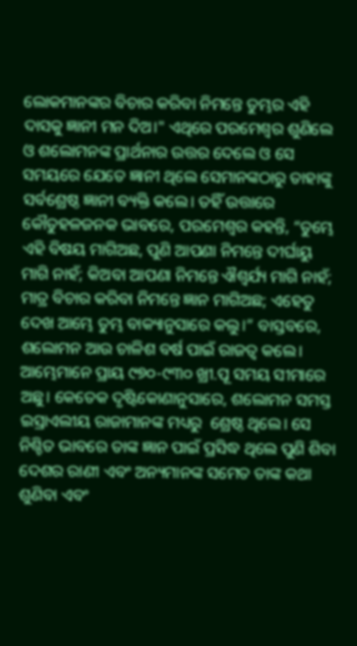ଲୋକମାନଙ୍କର ବିଚାର କରିବା ନିମନ୍ତେ ତୁମ୍ଭର ଏହି ଦାସକୁ ଜ୍ଞାନୀ ମନ ଦିଅ।" ଏଥିରେ ପରମେଶ୍ୱର ଶୁଣିଲେ ଓ ଶଲୋମନଙ୍କ ପ୍ରାର୍ଥନାର ଉତ୍ତର ଦେଲେ ଓ ସେ ସମୟରେ ଯେତେ ଜ୍ଞାନୀ ଥିଲେ ସେମାନଙ୍କଠାରୁ ତାହାଙ୍କୁ ସର୍ବଶ୍ରେଷ୍ଠ ଜ୍ଞାନୀ ବ୍ୟକ୍ତି କଲେ। ତହିଁ ଉତ୍ତାରେ କୌତୁହଳଜନକ ଭାବରେ, ପରମେଶ୍ୱର କହନ୍ତି, “ତୁମ୍ଭେ ଏହି ବିଷୟ ମାଗିଅଛ, ପୁଣି ଆପଣା ନିମନ୍ତେ ଦୀର୍ଘାୟୁ ମାଗି ନାହଁ; କିଅବା ଆପଣା ନିମନ୍ତେ ଐଶ୍ୱର୍ଯ୍ୟ ମାଗି ନାହଁ; ମାତ୍ର ବିଚାର କରିବା ନିମନ୍ତେ ଜ୍ଞାନ ମାଗିଅଛ; ଏହେତୁ ଦେଖ ଆମ୍ଭେ ତୁମ୍ଭ ବାକ୍ୟାନୁସାରେ କଲୁ।” ବାସ୍ତବରେ, ଶଲୋମନ ଆଉ ଚାଳିଶ ବର୍ଷ ପାଇଁ ରାଜତ୍ୱ କଲେ। ଆମ୍ଭେମାନେ ପ୍ରାୟ ୯୭୦-୯୩୦ ଖ୍ରୀ.ପୂ ସମୟ ସୀମାରେ ଅଛୁ। କେତେକ ଦୃଷ୍ଟିକୋଣାନୁସାରେ, ଶଲୋମନ ସମସ୍ତ ଇସ୍ରାଏଲୀୟ ରାଜାମାନଙ୍କ ମଧ୍ୟରୁ  ଶ୍ରେଷ୍ଠ ଥିଲେ। ସେ ନିଶ୍ଚିତ ଭାବରେ ତାଙ୍କ ଜ୍ଞାନ ପାଇଁ ପ୍ରସିଦ୍ଧ ଥିଲେ ପୁଣି ଶିବା ଦେଶର ରାଣୀ ଏବଂ ଅନ୍ୟମାନଙ୍କ ସମେତ ତାଙ୍କ କଥା ଶୁଣିବା ଏବଂ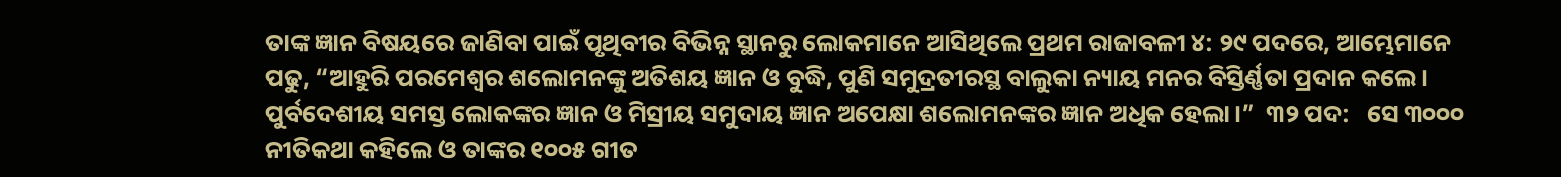ତାଙ୍କ ଜ୍ଞାନ ବିଷୟରେ ଜାଣିବା ପାଇଁ ପୃଥିବୀର ବିଭିନ୍ନ ସ୍ଥାନରୁ ଲୋକମାନେ ଆସିଥିଲେ ପ୍ରଥମ ରାଜାବଳୀ ୪: ୨୯ ପଦରେ, ଆମ୍ଭେମାନେ ପଢୁ, “ଆହୁରି ପରମେଶ୍ୱର ଶଲୋମନଙ୍କୁ ଅତିଶୟ ଜ୍ଞାନ ଓ ବୁଦ୍ଧି, ପୁଣି ସମୁଦ୍ରତୀରସ୍ଥ ବାଲୁକା ନ୍ୟାୟ ମନର ବିସ୍ତିର୍ଣ୍ଣତା ପ୍ରଦାନ କଲେ।  ପୁର୍ବଦେଶୀୟ ସମସ୍ତ ଲୋକଙ୍କର ଜ୍ଞାନ ଓ ମିସ୍ରୀୟ ସମୁଦାୟ ଜ୍ଞାନ ଅପେକ୍ଷା ଶଲୋମନଙ୍କର ଜ୍ଞାନ ଅଧିକ ହେଲା।”  ୩୨ ପଦ:   ସେ ୩୦୦୦  ନୀତିକଥା କହିଲେ ଓ ତାଙ୍କର ୧୦୦୫ ଗୀତ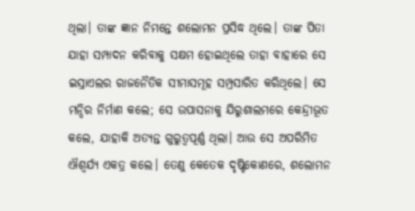ଥିଲା। ତାଙ୍କ ଜ୍ଞାନ ନିମନ୍ତେ ଶଲୋମନ ପ୍ରସିଦ୍ଧ ଥିଲେ। ତାଙ୍କ ପିତା ଯାହା ସମ୍ପାଦନ କରିବାକୁ ସକ୍ଷମ ହୋଇଥିଲେ ତାହା ବାହାରେ ସେ ଇସ୍ରାଏଲର ରାଜନୈତିକ ସୀମାସମୂହ ସମ୍ପ୍ରସାରିତ କରିଥିଲେ। ସେ ମନ୍ଦିର ନିର୍ମାଣ କଲେ; ସେ ଉପାସନାକୁ ଯିରୁଶାଲମରେ କେନ୍ଦ୍ରୀଭୂତ କଲେ, ଯାହାକି ଅତ୍ୟନ୍ତ ଗୁରୁତ୍ୱପୂର୍ଣ୍ଣ ଥିଲା। ଆଉ ସେ ଅପରିମିତ ଐଶ୍ୱର୍ଯ୍ୟ ଏକତ୍ର କଲେ। ତେଣୁ କେତେକ ଦୃଷ୍ଟିକୋଣରେ, ଶଲୋମନ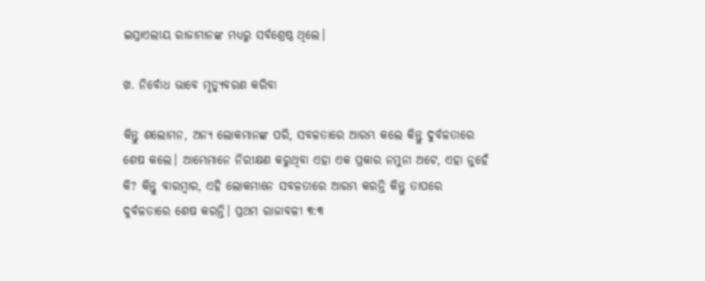ଇସ୍ରାଏଲୀୟ ରାଜାମାନଙ୍କ ମଧ୍ୟରୁ ସର୍ବଶ୍ରେଷ୍ଠ ଥିଲେ।

ଖ. ନିର୍ବୋଧ ଭାବେ ମୃତ୍ୟୁବରଣ କରିବା

କିନ୍ତୁ ଶଲୋମନ, ଅନ୍ୟ ଲୋକମାନଙ୍କ ପରି, ସବଳତାରେ ଆରମ୍ଭ କଲେ କିନ୍ତୁ ଦୁର୍ବଳତାରେ ଶେଷ କଲେ। ଆମ୍ଭେମାନେ ନିରୀକ୍ଷଣ କରୁଥିବା ଏହା ଏକ ପ୍ରକାର ନମୁନା ଅଟେ, ଏହା ନୁହେଁ କି? କିନ୍ତୁ ବାରମ୍ବାର, ଏହି ଲୋକମାନେ ସବଳତାରେ ଆରମ୍ଭ କରନ୍ତି କିନ୍ତୁ ତାପରେ ଦୁର୍ବଳତାରେ ଶେଷ କରନ୍ତି। ପ୍ରଥମ ରାଜାବଳୀ ୩:୩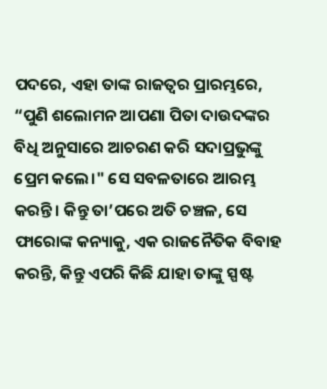ପଦରେ, ଏହା ତାଙ୍କ ରାଜତ୍ୱର ପ୍ରାରମ୍ଭରେ, “ପୁଣି ଶଲୋମନ ଆପଣା ପିତା ଦାଉଦଙ୍କର ବିଧି ଅନୁସାରେ ଆଚରଣ କରି ସଦାପ୍ରଭୁଙ୍କୁ ପ୍ରେମ କଲେ।" ସେ ସବଳତାରେ ଆରମ୍ଭ କରନ୍ତି। କିନ୍ତୁ ତା’ପରେ ଅତି ଚଞ୍ଚଳ, ସେ ଫାରୋଙ୍କ କନ୍ୟାକୁ, ଏକ ରାଜନୈତିକ ବିବାହ କରନ୍ତି, କିନ୍ତୁ ଏପରି କିଛି ଯାହା ତାଙ୍କୁ ସ୍ପଷ୍ଟ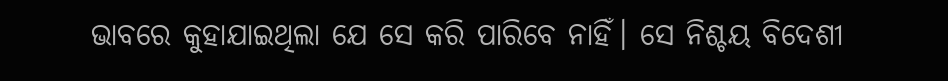ଭାବରେ କୁହାଯାଇଥିଲା ଯେ ସେ କରି ପାରିବେ ନାହିଁ। ସେ ନିଶ୍ଚୟ ବିଦେଶୀ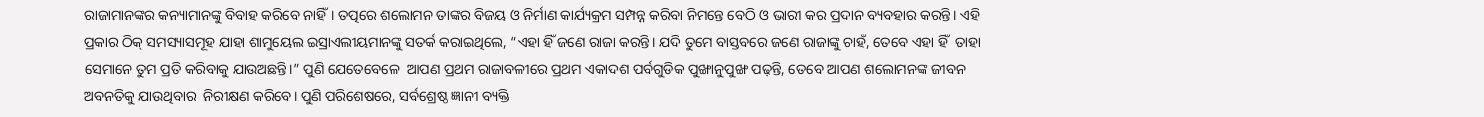ରାଜାମାନଙ୍କର କନ୍ୟାମାନଙ୍କୁ ବିବାହ କରିବେ ନାହିଁ। ତତ୍ପରେ ଶଲୋମନ ତାଙ୍କର ବିଜୟ ଓ ନିର୍ମାଣ କାର୍ଯ୍ୟକ୍ରମ ସମ୍ପନ୍ନ କରିବା ନିମନ୍ତେ ବେଠି ଓ ଭାରୀ କର ପ୍ରଦାନ ବ୍ୟବହାର କରନ୍ତି। ଏହି ପ୍ରକାର ଠିକ୍ ସମସ୍ୟାସମୂହ ଯାହା ଶାମୁୟେଲ ଇସ୍ରାଏଲୀୟମାନଙ୍କୁ ସତର୍କ କରାଇଥିଲେ, “ଏହା ହିଁ ଜଣେ ରାଜା କରନ୍ତି। ଯଦି ତୁମେ ବାସ୍ତବରେ ଜଣେ ରାଜାଙ୍କୁ ଚାହଁ, ତେବେ ଏହା ହିଁ  ତାହା ସେମାନେ ତୁମ ପ୍ରତି କରିବାକୁ ଯାଉଅଛନ୍ତି।” ପୁଣି ଯେତେବେଳେ  ଆପଣ ପ୍ରଥମ ରାଜାବଳୀରେ ପ୍ରଥମ ଏକାଦଶ ପର୍ବଗୁଡିକ ପୁଙ୍ଖାନୁପୁଙ୍ଖ ପଢ଼ନ୍ତି, ତେବେ ଆପଣ ଶଲୋମନଙ୍କ ଜୀବନ ଅବନତିକୁ ଯାଉଥିବାର  ନିରୀକ୍ଷଣ କରିବେ। ପୁଣି ପରିଶେଷରେ, ସର୍ବଶ୍ରେଷ୍ଠ ଜ୍ଞାନୀ ବ୍ୟକ୍ତି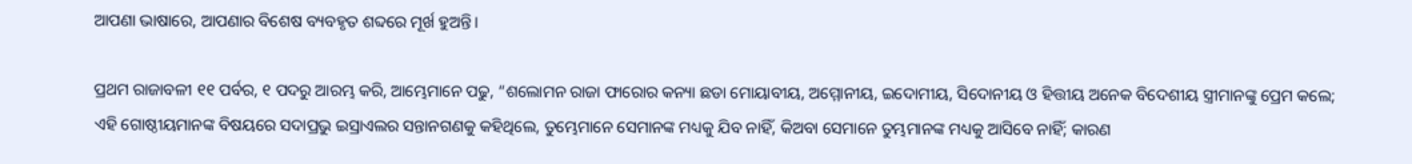ଆପଣା ଭାଷାରେ, ଆପଣାର ବିଶେଷ ବ୍ୟବହୃତ ଶବ୍ଦରେ ମୂର୍ଖ ହୁଅନ୍ତି।

ପ୍ରଥମ ରାଜାବଳୀ ୧୧ ପର୍ବର, ୧ ପଦରୁ ଆରମ୍ଭ କରି, ଆମ୍ଭେମାନେ ପଢୁ, “ଶଲୋମନ ରାଜା ଫାରୋର କନ୍ୟା ଛଡା ମୋୟାବୀୟ, ଅମ୍ମୋନୀୟ, ଇଦୋମୀୟ, ସିଦୋନୀୟ ଓ ହିତ୍ତୀୟ ଅନେକ ବିଦେଶୀୟ ସ୍ତ୍ରୀମାନଙ୍କୁ ପ୍ରେମ କଲେ; ଏହି ଗୋଷ୍ଠୀୟମାନଙ୍କ ବିଷୟରେ ସଦାପ୍ରଭୁ ଇସ୍ରାଏଲର ସନ୍ତାନଗଣକୁ କହିଥିଲେ, ତୁମ୍ଭେମାନେ ସେମାନଙ୍କ ମଧ୍ୟକୁ ଯିବ ନାହିଁ, କିଅବା ସେମାନେ ତୁମ୍ଭମାନଙ୍କ ମଧ୍ୟକୁ ଆସିବେ ନାହିଁ; କାରଣ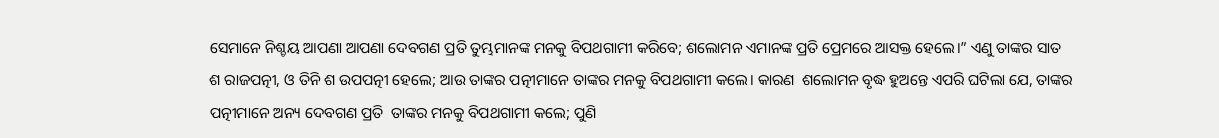ସେମାନେ ନିଶ୍ଚୟ ଆପଣା ଆପଣା ଦେବଗଣ ପ୍ରତି ତୁମ୍ଭମାନଙ୍କ ମନକୁ ବିପଥଗାମୀ କରିବେ; ଶଲୋମନ ଏମାନଙ୍କ ପ୍ରତି ପ୍ରେମରେ ଆସକ୍ତ ହେଲେ।” ଏଣୁ ତାଙ୍କର ସାତ ଶ ରାଜପତ୍ନୀ, ଓ ତିନି ଶ ଉପପତ୍ନୀ ହେଲେ; ଆଉ ତାଙ୍କର ପତ୍ନୀମାନେ ତାଙ୍କର ମନକୁ ବିପଥଗାମୀ କଲେ। କାରଣ  ଶଲୋମନ ବୃଦ୍ଧ ହୁଅନ୍ତେ ଏପରି ଘଟିଲା ଯେ, ତାଙ୍କର  ପତ୍ନୀମାନେ ଅନ୍ୟ ଦେବଗଣ ପ୍ରତି  ତାଙ୍କର ମନକୁ ବିପଥଗାମୀ କଲେ; ପୁଣି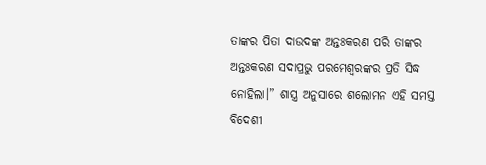ତାଙ୍କର ପିତା ଦାଉଦଙ୍କ ଅନ୍ତଃକରଣ ପରି ତାଙ୍କର ଅନ୍ତଃକରଣ ସଦାପ୍ରଭୁ ପରମେଶ୍ୱରଙ୍କର ପ୍ରତି ସିଦ୍ଧ ନୋହିଲା।” ଶାସ୍ତ୍ର ଅନୁସାରେ ଶଲୋମନ ଏହି ସମସ୍ତ ବିଦେଶୀ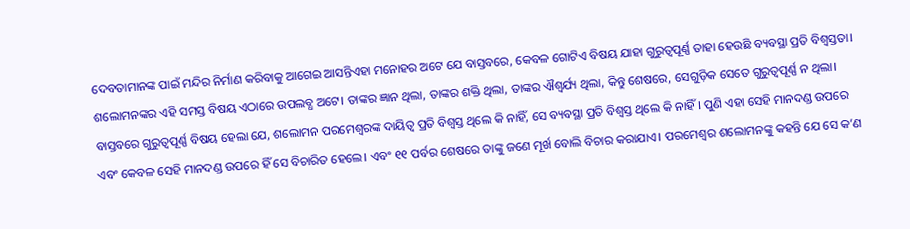ଦେବତାମାନଙ୍କ ପାଇଁ ମନ୍ଦିର ନିର୍ମାଣ କରିବାକୁ ଆଗେଇ ଆସନ୍ତିଏହା ମନୋହର ଅଟେ ଯେ ବାସ୍ତବରେ, କେବଳ ଗୋଟିଏ ବିଷୟ ଯାହା ଗୁରୁତ୍ୱପୂର୍ଣ୍ଣ ତାହା ହେଉଛି ବ୍ୟବସ୍ଥା ପ୍ରତି ବିଶ୍ୱସ୍ତତା। ଶଲୋମନଙ୍କର ଏହି ସମସ୍ତ ବିଷୟ ଏଠାରେ ଉପଲବ୍ଧ ଅଟେ। ତାଙ୍କର ଜ୍ଞାନ ଥିଲା, ତାଙ୍କର ଶକ୍ତି ଥିଲା, ତାଙ୍କର ଐଶ୍ୱର୍ଯ୍ୟ ଥିଲା, କିନ୍ତୁ ଶେଷରେ, ସେଗୁଡ଼ିକ ସେତେ ଗୁରୁତ୍ୱପୂର୍ଣ୍ଣ ନ ଥିଲା। ବାସ୍ତବରେ ଗୁରୁତ୍ୱପୂର୍ଣ୍ଣ ବିଷୟ ହେଲା ଯେ, ଶଲୋମନ ପରମେଶ୍ୱରଙ୍କ ଦାୟିତ୍ୱ ପ୍ରତି ବିଶ୍ୱସ୍ତ ଥିଲେ କି ନାହିଁ, ସେ ବ୍ୟବସ୍ଥା ପ୍ରତି ବିଶ୍ୱସ୍ତ ଥିଲେ କି ନାହିଁ। ପୁଣି ଏହା ସେହି ମାନଦଣ୍ଡ ଉପରେ ଏବଂ କେବଳ ସେହି ମାନଦଣ୍ଡ ଉପରେ ହିଁ ସେ ବିଚାରିତ ହେଲେ। ଏବଂ ୧୧ ପର୍ବର ଶେଷରେ ତାଙ୍କୁ ଜଣେ ମୂର୍ଖ ବୋଲି ବିଚାର କରାଯାଏ। ପରମେଶ୍ୱର ଶଲୋମନଙ୍କୁ କହନ୍ତି ଯେ ସେ କ’ଣ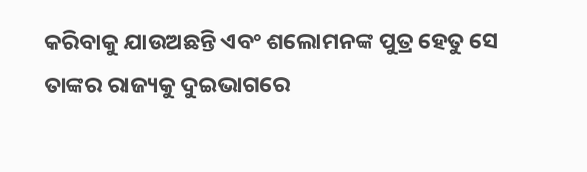କରିବାକୁ ଯାଉଅଛନ୍ତି ଏବଂ ଶଲୋମନଙ୍କ ପୁତ୍ର ହେତୁ ସେ ତାଙ୍କର ରାଜ୍ୟକୁ ଦୁଇଭାଗରେ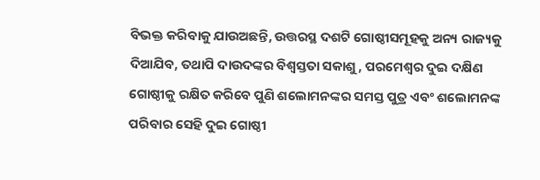ବିଭକ୍ତ କରିବାକୁ ଯାଉଅଛନ୍ତି, ଉତ୍ତରସ୍ଥ ଦଶଟି ଗୋଷ୍ଠୀସମୂହକୁ ଅନ୍ୟ ରାଜ୍ୟକୁ ଦିଆଯିବ, ତଥାପି ଦାଉଦଙ୍କର ବିଶ୍ୱସ୍ତତା ସକାଶୁ, ପରମେଶ୍ୱର ଦୁଇ ଦକ୍ଷିଣ ଗୋଷ୍ଠୀକୁ ରକ୍ଷିତ କରିବେ ପୁଣି ଶଲୋମନଙ୍କର ସମସ୍ତ ପୁତ୍ର ଏବଂ ଶଲୋମନଙ୍କ ପରିବାର ସେହି ଦୁଇ ଗୋଷ୍ଠୀ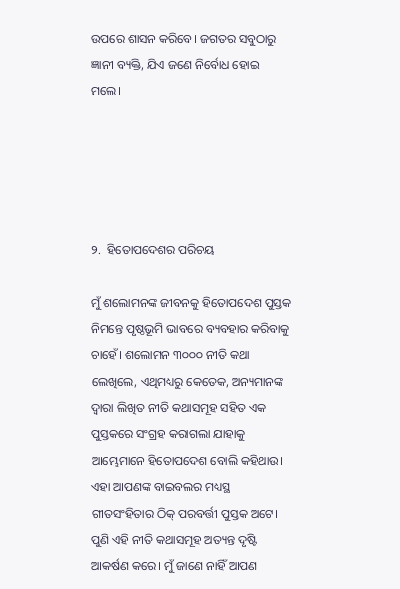ଉପରେ ଶାସନ କରିବେ। ଜଗତର ସବୁଠାରୁ ଜ୍ଞାନୀ ବ୍ୟକ୍ତି, ଯିଏ ଜଣେ ନିର୍ବୋଧ ହୋଇ ମଲେ।





୨.  ହିତୋପଦେଶର ପରିଚୟ

ମୁଁ ଶଲୋମନଙ୍କ ଜୀବନକୁ ହିତୋପଦେଶ ପୁସ୍ତକ ନିମନ୍ତେ ପୃଷ୍ଠଭୂମି ଭାବରେ ବ୍ୟବହାର କରିବାକୁ ଚାହେଁ। ଶଲୋମନ ୩୦୦୦ ନୀତି କଥା ଲେଖିଲେ, ଏଥିମଧ୍ୟରୁ କେତେକ, ଅନ୍ୟମାନଙ୍କ ଦ୍ୱାରା ଲିଖିତ ନୀତି କଥାସମୂହ ସହିତ ଏକ ପୁସ୍ତକରେ ସଂଗ୍ରହ କରାଗଲା ଯାହାକୁ ଆମ୍ଭେମାନେ ହିତୋପଦେଶ ବୋଲି କହିଥାଉ। ଏହା ଆପଣଙ୍କ ବାଇବଲର ମଧ୍ୟସ୍ଥ ଗୀତସଂହିତାର ଠିକ୍ ପରବର୍ତ୍ତୀ ପୁସ୍ତକ ଅଟେ। ପୁଣି ଏହି ନୀତି କଥାସମୂହ ଅତ୍ୟନ୍ତ ଦୃଷ୍ଟି ଆକର୍ଷଣ କରେ। ମୁଁ ଜାଣେ ନାହିଁ ଆପଣ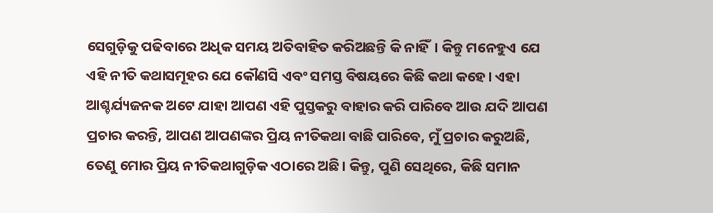ସେଗୁଡ଼ିକୁ ପଢିବାରେ ଅଧିକ ସମୟ ଅତିବାହିତ କରିଅଛନ୍ତି କି ନାହିଁ। କିନ୍ତୁ ମନେହୁଏ ଯେ ଏହି ନୀତି କଥାସମୂହର ଯେ କୌଣସି ଏବଂ ସମସ୍ତ ବିଷୟରେ କିଛି କଥା କହେ। ଏହା ଆଶ୍ଚର୍ଯ୍ୟଜନକ ଅଟେ ଯାହା ଆପଣ ଏହି ପୁସ୍ତକରୁ ବାହାର କରି ପାରିବେ ଆଉ ଯଦି ଆପଣ ପ୍ରଚାର କରନ୍ତି, ଆପଣ ଆପଣଙ୍କର ପ୍ରିୟ ନୀତିକଥା ବାଛି ପାରିବେ, ମୁଁ ପ୍ରଚାର କରୁଅଛି, ତେଣୁ ମୋର ପ୍ରିୟ ନୀତିକଥାଗୁଡ଼ିକ ଏଠାରେ ଅଛି। କିନ୍ତୁ, ପୁଣି ସେଥିରେ, କିଛି ସମାନ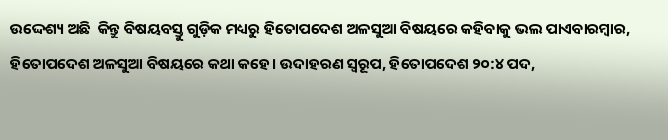ଉଦ୍ଦେଶ୍ୟ ଅଛି  କିନ୍ତୁ ବିଷୟବସ୍ତୁ ଗୁଡ଼ିକ ମଧ୍ୟରୁ ହିତୋପଦେଶ ଅଳସୁଆ ବିଷୟରେ କହିବାକୁ ଭଲ ପାଏବାରମ୍ବାର, ହିତୋପଦେଶ ଅଳସୁଆ ବିଷୟରେ କଥା କହେ। ଉଦାହରଣ ସ୍ୱରୂପ, ହିତୋପଦେଶ ୨୦:୪ ପଦ,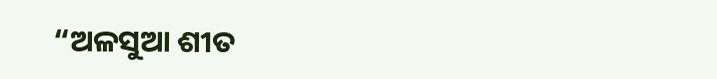“ଅଳସୁଆ ଶୀତ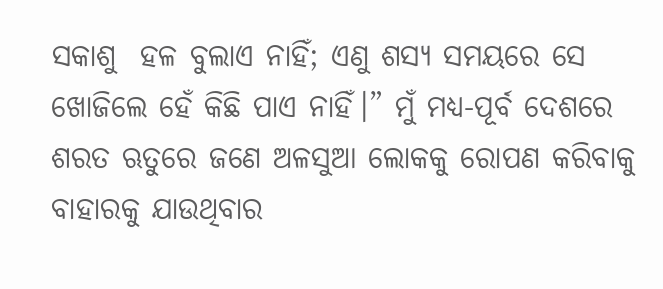ସକାଶୁ  ହଳ ବୁଲାଏ ନାହିଁ; ଏଣୁ ଶସ୍ୟ ସମୟରେ ସେ ଖୋଜିଲେ ହେଁ କିଛି ପାଏ ନାହିଁ।” ମୁଁ ମଧ୍ୟ-ପୂର୍ବ ଦେଶରେ ଶରତ ଋତୁରେ ଜଣେ ଅଳସୁଆ ଲୋକକୁ ରୋପଣ କରିବାକୁ ବାହାରକୁ ଯାଉଥିବାର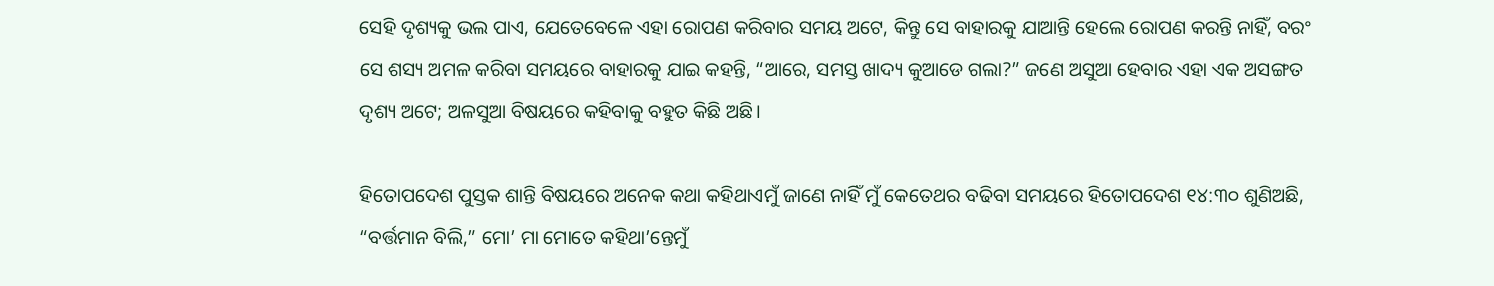ସେହି ଦୃଶ୍ୟକୁ ଭଲ ପାଏ, ଯେତେବେଳେ ଏହା ରୋପଣ କରିବାର ସମୟ ଅଟେ, କିନ୍ତୁ ସେ ବାହାରକୁ ଯାଆନ୍ତି ହେଲେ ରୋପଣ କରନ୍ତି ନାହିଁ, ବରଂ ସେ ଶସ୍ୟ ଅମଳ କରିବା ସମୟରେ ବାହାରକୁ ଯାଇ କହନ୍ତି, “ଆରେ, ସମସ୍ତ ଖାଦ୍ୟ କୁଆଡେ ଗଲା?” ଜଣେ ଅସୁଆ ହେବାର ଏହା ଏକ ଅସଙ୍ଗତ ଦୃଶ୍ୟ ଅଟେ; ଅଳସୁଆ ବିଷୟରେ କହିବାକୁ ବହୁତ କିଛି ଅଛି।

ହିତୋପଦେଶ ପୁସ୍ତକ ଶାନ୍ତି ବିଷୟରେ ଅନେକ କଥା କହିଥାଏମୁଁ ଜାଣେ ନାହିଁ ମୁଁ କେତେଥର ବଢିବା ସମୟରେ ହିତୋପଦେଶ ୧୪:୩୦ ଶୁଣିଅଛି, “ବର୍ତ୍ତମାନ ବିଲି,” ମୋ’ ମା ମୋତେ କହିଥା’ନ୍ତେମୁଁ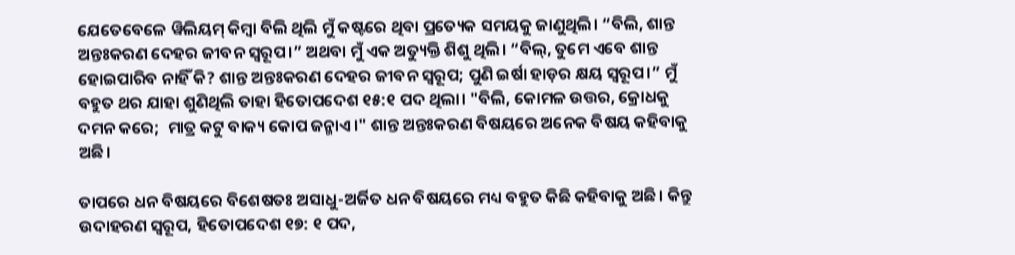ଯେତେବେଳେ ୱିଲିୟମ୍ କିମ୍ବା ବିଲି ଥିଲି ମୁଁ କଷ୍ଟରେ ଥିବା ପ୍ରତ୍ୟେକ ସମୟକୁ ଜାଣୁଥିଲି। “ବିଲି, ଶାନ୍ତ ଅନ୍ତଃକରଣ ଦେହର ଜୀବନ ସ୍ଵରୂପ।” ଅଥବା ମୁଁ ଏକ ଅତ୍ୟୁକ୍ତି ଶିଶୁ ଥିଲି। “ବିଲ୍, ତୁମେ ଏବେ ଶାନ୍ତ ହୋଇପାରିବ ନାହିଁ କି? ଶାନ୍ତ ଅନ୍ତଃକରଣ ଦେହର ଜୀବନ ସ୍ଵରୂପ; ପୁଣି ଇର୍ଷା ହାଡ଼ର କ୍ଷୟ ସ୍ଵରୂପ।” ମୁଁ ବହୁତ ଥର ଯାହା ଶୁଣିଥିଲି ତାହା ହିତୋପଦେଶ ୧୫:୧ ପଦ ଥିଲା। "ବିଲି, କୋମଳ ଉତ୍ତର, କ୍ରୋଧକୁ ଦମନ କରେ;  ମାତ୍ର କଟୁ ବାକ୍ୟ କୋପ ଜନ୍ମାଏ।" ଶାନ୍ତ ଅନ୍ତଃକରଣ ବିଷୟରେ ଅନେକ ବିଷୟ କହିବାକୁ ଅଛି।

ତାପରେ ଧନ ବିଷୟରେ ବିଶେଷତଃ ଅସାଧୁ-ଅର୍ଜିତ ଧନ ବିଷୟରେ ମଧ୍ୟ ବହୁତ କିଛି କହିବାକୁ ଅଛି। କିନ୍ତୁ ଉଦାହରଣ ସ୍ୱରୂପ, ହିତୋପଦେଶ ୧୭: ୧ ପଦ,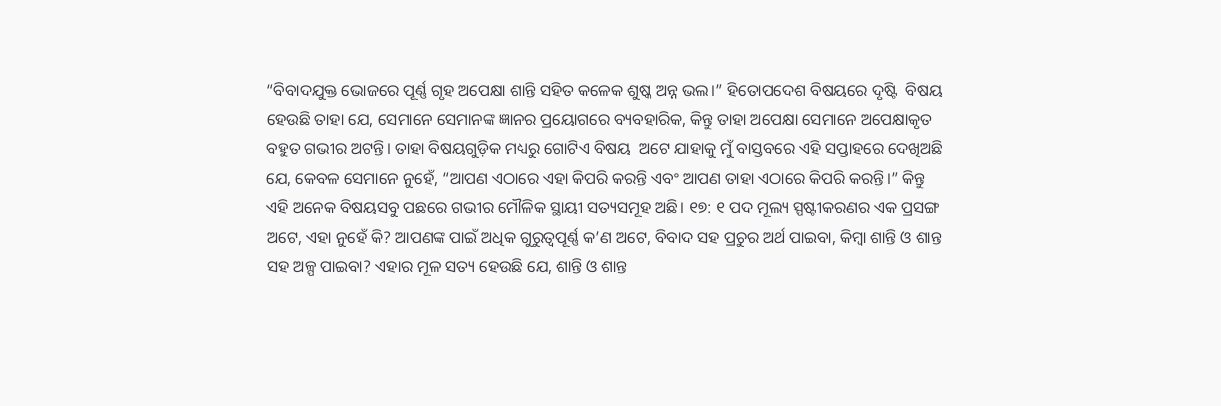“ବିବାଦଯୁକ୍ତ ଭୋଜରେ ପୂର୍ଣ୍ଣ ଗୃହ ଅପେକ୍ଷା ଶାନ୍ତି ସହିତ କଳେକ ଶୁଷ୍କ ଅନ୍ନ ଭଲ।” ହିତୋପଦେଶ ବିଷୟରେ ଦୃଷ୍ଟି  ବିଷୟ ହେଉଛି ତାହା ଯେ, ସେମାନେ ସେମାନଙ୍କ ଜ୍ଞାନର ପ୍ରୟୋଗରେ ବ୍ୟବହାରିକ, କିନ୍ତୁ ତାହା ଅପେକ୍ଷା ସେମାନେ ଅପେକ୍ଷାକୃତ ବହୁତ ଗଭୀର ଅଟନ୍ତି। ତାହା ବିଷୟଗୁଡ଼ିକ ମଧ୍ୟରୁ ଗୋଟିଏ ବିଷୟ  ଅଟେ ଯାହାକୁ ମୁଁ ବାସ୍ତବରେ ଏହି ସପ୍ତାହରେ ଦେଖିଅଛି ଯେ, କେବଳ ସେମାନେ ନୁହେଁ, “ଆପଣ ଏଠାରେ ଏହା କିପରି କରନ୍ତି ଏବଂ ଆପଣ ତାହା ଏଠାରେ କିପରି କରନ୍ତି।” କିନ୍ତୁ ଏହି ଅନେକ ବିଷୟସବୁ ପଛରେ ଗଭୀର ମୌଳିକ ସ୍ଥାୟୀ ସତ୍ୟସମୂହ ଅଛି। ୧୭: ୧ ପଦ ମୂଲ୍ୟ ସ୍ପଷ୍ଟୀକରଣର ଏକ ପ୍ରସଙ୍ଗ ଅଟେ, ଏହା ନୁହେଁ କି? ଆପଣଙ୍କ ପାଇଁ ଅଧିକ ଗୁରୁତ୍ୱପୂର୍ଣ୍ଣ କ’ଣ ଅଟେ, ବିବାଦ ସହ ପ୍ରଚୁର ଅର୍ଥ ପାଇବା, କିମ୍ବା ଶାନ୍ତି ଓ ଶାନ୍ତ ସହ ଅଳ୍ପ ପାଇବା? ଏହାର ମୂଳ ସତ୍ୟ ହେଉଛି ଯେ, ଶାନ୍ତି ଓ ଶାନ୍ତ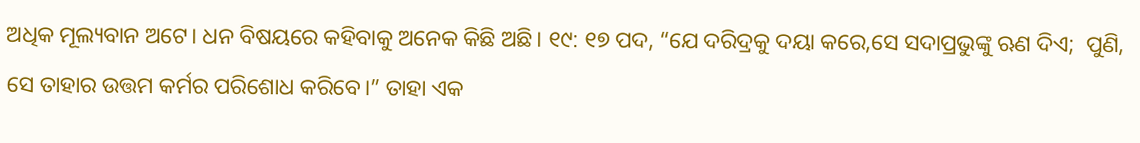ଅଧିକ ମୂଲ୍ୟବାନ ଅଟେ। ଧନ ବିଷୟରେ କହିବାକୁ ଅନେକ କିଛି ଅଛି। ୧୯: ୧୭ ପଦ, “ଯେ ଦରିଦ୍ରକୁ ଦୟା କରେ,ସେ ସଦାପ୍ରଭୁଙ୍କୁ ଋଣ ଦିଏ;  ପୁଣି, ସେ ତାହାର ଉତ୍ତମ କର୍ମର ପରିଶୋଧ କରିବେ।” ତାହା ଏକ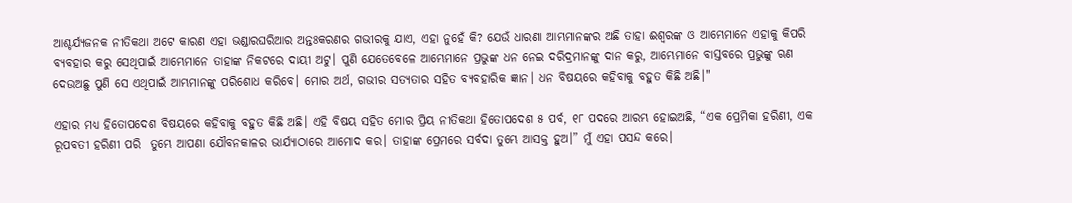ଆଶ୍ଚର୍ଯ୍ୟଜନକ ନୀତିକଥା ଅଟେ କାରଣ ଏହା ଭଣ୍ଡାରଘରିଆର ଅନ୍ତଃକରଣର ଗଭୀରକୁ ଯାଏ, ଏହା ନୁହେଁ କି? ଯେଉଁ ଧାରଣା ଆମ୍ଭମାନଙ୍କର ଅଛି ତାହା ଈଶ୍ୱରଙ୍କ ଓ ଆମ୍ଭେମାନେ ଏହାକୁ କିପରି ବ୍ୟବହାର କରୁ ସେଥିପାଇଁ ଆମ୍ଭେମାନେ ତାହାଙ୍କ ନିକଟରେ ଦାୟୀ ଅଟୁ। ପୁଣି ଯେତେବେଳେ ଆମ୍ଭେମାନେ ପ୍ରଭୁଙ୍କ ଧନ ନେଇ ଦରିଦ୍ରମାନଙ୍କୁ ଦାନ କରୁ, ଆମ୍ଭେମାନେ ବାସ୍ତବରେ ପ୍ରଭୁଙ୍କୁ ଋଣ ଦେଉଅଛୁ ପୁଣି ସେ ଏଥିପାଇଁ ଆମ୍ଭମାନଙ୍କୁ ପରିଶୋଧ କରିବେ। ମୋର ଅର୍ଥ, ଗଭୀର ସତ୍ୟତାର ସହିତ ବ୍ୟବହାରିକ ଜ୍ଞାନ। ଧନ ବିଷୟରେ କହିବାକୁ ବହୁତ କିଛି ଅଛି।"

ଏହାର ମଧ୍ୟ ହିତୋପଦେଶ ବିଷୟରେ କହିବାକୁ ବହୁତ କିଛି ଅଛି। ଏହି ବିଷୟ ସହିତ ମୋର ପ୍ରିୟ ନୀତିକଥା ହିତୋପଦେଶ ୫ ପର୍ବ, ୧୮ ପଦରେ ଆରମ୍ଭ ହୋଇଅଛି, “ଏକ ପ୍ରେମିକା ହରିଣୀ, ଏକ ରୂପବତୀ ହରିଣୀ ପରି  ତୁମ୍ଭେ ଆପଣା ଯୌବନକାଳର ଭାର୍ଯ୍ୟାଠାରେ ଆମୋଦ କର। ତାହାଙ୍କ ପ୍ରେମରେ ସର୍ବଦା ତୁମ୍ଭେ ଆସକ୍ତ ହୁଅ।” ମୁଁ ଏହା ପସନ୍ଦ କରେ।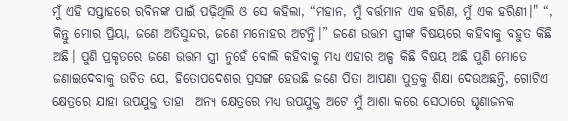ମୁଁ ଏହି ସପ୍ତାହରେ ରବିନଙ୍କ ପାଇଁ ପଢ଼ିଥିଲି ଓ ସେ କହିଲା, “ମହାନ, ମୁଁ ବର୍ତ୍ତମାନ ଏକ ହରିଣ, ମୁଁ ଏକ ହରିଣୀ।" “, କିନ୍ତୁ ମୋର ପ୍ରିୟା, ଜଣେ ଅତିସୁନ୍ଦର, ଜଣେ ମନୋହର ଅଟନ୍ତି।” ଜଣେ ଉତ୍ତମ ସ୍ତ୍ରୀଙ୍କ ବିଷୟରେ କହିବାକୁ ବହୁତ କିଛି ଅଛି। ପୁଣି ପ୍ରକୃତରେ ଜଣେ ଉତ୍ତମ ସ୍ତ୍ରୀ ନୁହେଁ ବୋଲି କହିବାକୁ ମଧ୍ୟ ଏହାର ଅଳ୍ପ କିଛି ବିଷୟ ଅଛି ପୁଣି ମୋତେ ଜଣାଇଦେବାକୁ ଉଚିତ ଯେ, ହିତୋପଦେଶର ପ୍ରସଙ୍ଗ ହେଉଛି ଜଣେ ପିତା ଆପଣା ପୁତ୍ରକୁ ଶିକ୍ଷା ଦେଉଅଛନ୍ତି, ଗୋଟିଏ କ୍ଷେତ୍ରରେ ଯାହା ଉପଯୁକ୍ତ ତାହା  ଅନ୍ୟ କ୍ଷେତ୍ରରେ ମଧ୍ୟ ଉପଯୁକ୍ତ ଅଟେ ମୁଁ ଆଶା କରେ ସେଠାରେ ଘୃଣାଜନକ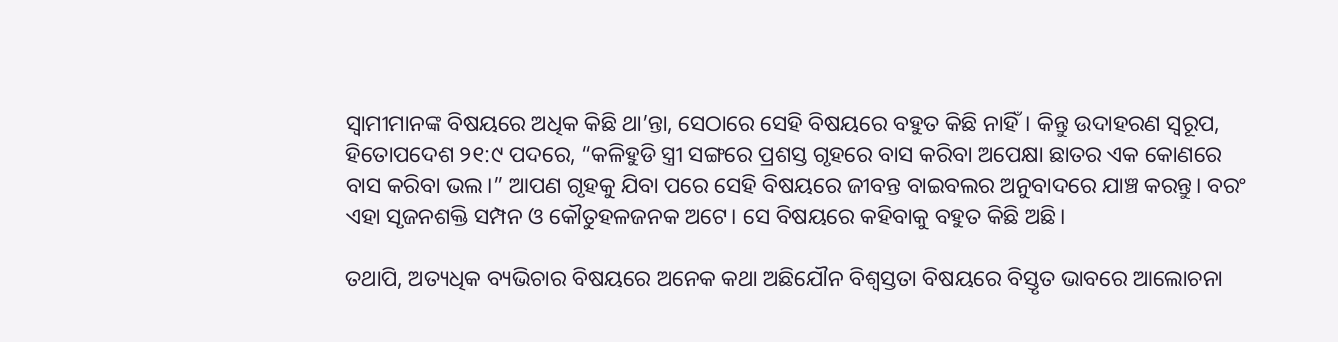ସ୍ୱାମୀମାନଙ୍କ ବିଷୟରେ ଅଧିକ କିଛି ଥା’ନ୍ତା, ସେଠାରେ ସେହି ବିଷୟରେ ବହୁତ କିଛି ନାହିଁ। କିନ୍ତୁ ଉଦାହରଣ ସ୍ୱରୂପ, ହିତୋପଦେଶ ୨୧:୯ ପଦରେ, “କଳିହୁଡି ସ୍ତ୍ରୀ ସଙ୍ଗରେ ପ୍ରଶସ୍ତ ଗୃହରେ ବାସ କରିବା ଅପେକ୍ଷା ଛାତର ଏକ କୋଣରେ ବାସ କରିବା ଭଲ।” ଆପଣ ଗୃହକୁ ଯିବା ପରେ ସେହି ବିଷୟରେ ଜୀବନ୍ତ ବାଇବଲର ଅନୁବାଦରେ ଯାଞ୍ଚ କରନ୍ତୁ। ବରଂ ଏହା ସୃଜନଶକ୍ତି ସମ୍ପନ ଓ କୌତୁହଳଜନକ ଅଟେ। ସେ ବିଷୟରେ କହିବାକୁ ବହୁତ କିଛି ଅଛି।

ତଥାପି, ଅତ୍ୟଧିକ ବ୍ୟଭିଚାର ବିଷୟରେ ଅନେକ କଥା ଅଛିଯୌନ ବିଶ୍ୱସ୍ତତା ବିଷୟରେ ବିସ୍ତୃତ ଭାବରେ ଆଲୋଚନା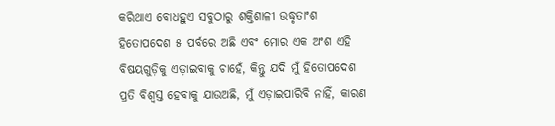କରିଥାଏ ବୋଧହୁଏ ସବୁଠାରୁ ଶକ୍ତିଶାଳୀ ଉଦ୍ଧୃତାଂଶ ହିତୋପଦେଶ ୫ ପର୍ବରେ ଅଛି ଏବଂ ମୋର ଏକ ଅଂଶ ଏହି ବିଷୟଗୁଡ଼ିକୁ ଏଡ଼ାଇବାକୁ ଚାହେଁ, କିନ୍ତୁ ଯଦି ମୁଁ ହିତୋପଦେଶ ପ୍ରତି ବିଶ୍ୱସ୍ତ ହେବାକୁ ଯାଉଅଛି, ମୁଁ ଏଡ଼ାଇପାରିବି ନାହିଁ, କାରଣ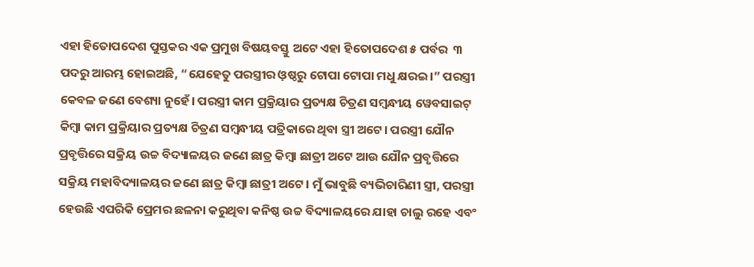ଏହା ହିତୋପଦେଶ ପୁସ୍ତକର ଏକ ପ୍ରମୁଖ ବିଷୟବସ୍ତୁ ଅଟେ ଏହା ହିତୋପଦେଶ ୫ ପର୍ବର  ୩ ପଦରୁ ଆରମ୍ଭ ହୋଇଅଛି, “ଯେହେତୁ ପରସ୍ତ୍ରୀର ଓ଼ଷ୍ଠରୁ ଟୋପା ଟୋପା ମଧୁ କ୍ଷରଇ।” ପରସ୍ତ୍ରୀ କେବଳ ଜଣେ ବେଶ୍ୟା ନୁହେଁ। ପରସ୍ତ୍ରୀ କାମ ପ୍ରକ୍ରିୟାର ପ୍ରତ୍ୟକ୍ଷ ଚିତ୍ରଣ ସମ୍ବନ୍ଧୀୟ ୱେବସାଇଟ୍ କିମ୍ବା କାମ ପ୍ରକ୍ରିୟାର ପ୍ରତ୍ୟକ୍ଷ ଚିତ୍ରଣ ସମ୍ବନ୍ଧୀୟ ପତ୍ରିକାରେ ଥିବା ସ୍ତ୍ରୀ ଅଟେ। ପରସ୍ତ୍ରୀ ଯୌନ ପ୍ରବୃତ୍ତିରେ ସକ୍ରିୟ ଉଚ୍ଚ ବିଦ୍ୟାଳୟର ଜଣେ ଛାତ୍ର କିମ୍ବା ଛାତ୍ରୀ ଅଟେ ଆଉ ଯୌନ ପ୍ରବୃତ୍ତିରେ ସକ୍ରିୟ ମହାବିଦ୍ୟାଳୟର ଜଣେ ଛାତ୍ର କିମ୍ବା ଛାତ୍ରୀ ଅଟେ। ମୁଁ ଭାବୁଛି ବ୍ୟଭିଚାରିଣୀ ସ୍ତ୍ରୀ, ପରସ୍ତ୍ରୀ ହେଉଛି ଏପରିକି ପ୍ରେମର ଛଳନା କରୁଥିବା କନିଷ୍ଠ ଉଚ୍ଚ ବିଦ୍ୟାଳୟରେ ଯାହା ଚାଲୁ ରହେ ଏବଂ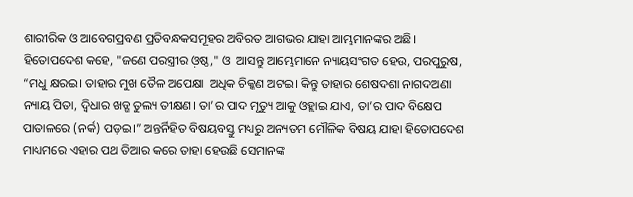ଶାରୀରିକ ଓ ଆବେଗପ୍ରବଣ ପ୍ରତିବନ୍ଧକସମୂହର ଅବିରତ ଆଗଭର ଯାହା ଆମ୍ଭମାନଙ୍କର ଅଛି। ହିତୋପଦେଶ କହେ, "ଜଣେ ପରସ୍ତ୍ରୀର ଓ଼ଷ୍ଠ," ଓ  ଆସନ୍ତୁ ଆମ୍ଭେମାନେ ନ୍ୟାୟସଂଗତ ହେଉ, ପରପୁରୁଷ, “ମଧୁ କ୍ଷରଇ। ତାହାର ମୁଖ ତୈଳ ଅପେକ୍ଷା  ଅଧିକ ଚିକ୍କଣ ଅଟଇ। କିନ୍ତୁ ତାହାର ଶେଷଦଶା ନାଗଦଅଣା ନ୍ୟାୟ ପିତା, ଦ୍ବିଧାର ଖଡ୍ଗ ତୁଲ୍ୟ ତୀକ୍ଷଣ। ତା’ର ପାଦ ମୃତ୍ୟୁ ଆକୁ ଓହ୍ଲାଇ ଯାଏ, ତା’ର ପାଦ ବିକ୍ଷେପ ପାତାଳରେ (ନର୍କ) ପଡ଼ଇ।” ଅନ୍ତର୍ନିହିତ ବିଷୟବସ୍ତୁ ମଧ୍ୟରୁ ଅନ୍ୟତମ ମୌଳିକ ବିଷୟ ଯାହା ହିତୋପଦେଶ ମାଧ୍ୟମରେ ଏହାର ପଥ ତିଆର କରେ ତାହା ହେଉଛି ସେମାନଙ୍କ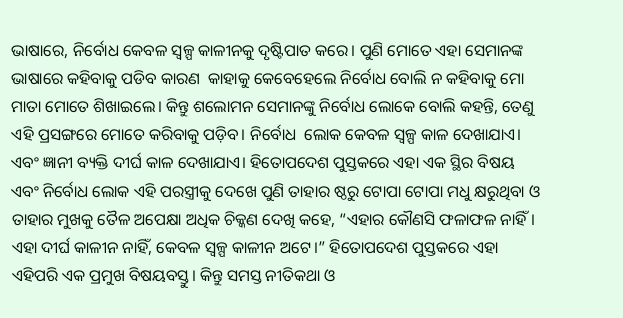ଭାଷାରେ, ନିର୍ବୋଧ କେବଳ ସ୍ୱଳ୍ପ କାଳୀନକୁ ଦୃଷ୍ଟିପାତ କରେ। ପୁଣି ମୋତେ ଏହା ସେମାନଙ୍କ ଭାଷାରେ କହିବାକୁ ପଡିବ କାରଣ  କାହାକୁ କେବେହେଲେ ନିର୍ବୋଧ ବୋଲି ନ କହିବାକୁ ମୋ ମାତା ମୋତେ ଶିଖାଇଲେ। କିନ୍ତୁ ଶଲୋମନ ସେମାନଙ୍କୁ ନିର୍ବୋଧ ଲୋକେ ବୋଲି କହନ୍ତି, ତେଣୁ ଏହି ପ୍ରସଙ୍ଗରେ ମୋତେ କରିବାକୁ ପଡ଼ିବ। ନିର୍ବୋଧ  ଲୋକ କେବଳ ସ୍ୱଳ୍ପ କାଳ ଦେଖାଯାଏ। ଏବଂ ଜ୍ଞାନୀ ବ୍ୟକ୍ତି ଦୀର୍ଘ କାଳ ଦେଖାଯାଏ। ହିତୋପଦେଶ ପୁସ୍ତକରେ ଏହା ଏକ ସ୍ଥିର ବିଷୟ  ଏବଂ ନିର୍ବୋଧ ଲୋକ ଏହି ପରସ୍ତ୍ରୀକୁ ଦେଖେ ପୁଣି ତାହାର ଷ୍ଠରୁ ଟୋପା ଟୋପା ମଧୁ କ୍ଷରୁଥିବା ଓ ତାହାର ମୁଖକୁ ତୈଳ ଅପେକ୍ଷା ଅଧିକ ଚିକ୍କଣ ଦେଖି କହେ, “ଏହାର କୌଣସି ଫଳାଫଳ ନାହିଁ। ଏହା ଦୀର୍ଘ କାଳୀନ ନାହିଁ, କେବଳ ସ୍ୱଳ୍ପ କାଳୀନ ଅଟେ।” ହିତୋପଦେଶ ପୁସ୍ତକରେ ଏହା ଏହିପରି ଏକ ପ୍ରମୁଖ ବିଷୟବସ୍ତୁ। କିନ୍ତୁ ସମସ୍ତ ନୀତିକଥା ଓ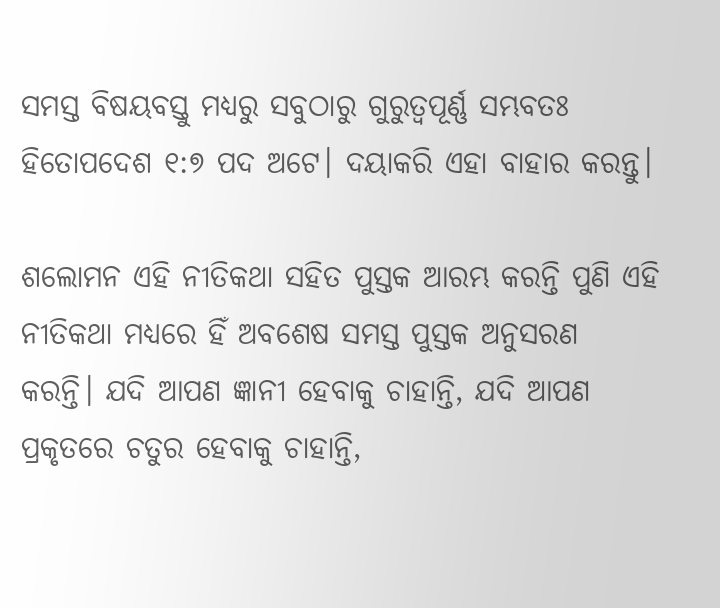ସମସ୍ତ ବିଷୟବସ୍ତୁ ମଧ୍ୟରୁ ସବୁଠାରୁ ଗୁରୁତ୍ୱପୂର୍ଣ୍ଣ ସମ୍ଭବତଃ ହିତୋପଦେଶ ୧:୭ ପଦ ଅଟେ। ଦୟାକରି ଏହା ବାହାର କରନ୍ତୁ।

ଶଲୋମନ ଏହି ନୀତିକଥା ସହିତ ପୁସ୍ତକ ଆରମ୍ଭ କରନ୍ତି ପୁଣି ଏହି ନୀତିକଥା ମଧ୍ୟରେ ହିଁ ଅବଶେଷ ସମସ୍ତ ପୁସ୍ତକ ଅନୁସରଣ କରନ୍ତି। ଯଦି ଆପଣ ଜ୍ଞାନୀ ହେବାକୁ ଚାହାନ୍ତି, ଯଦି ଆପଣ ପ୍ରକୃତରେ ଚତୁର ହେବାକୁ ଚାହାନ୍ତି,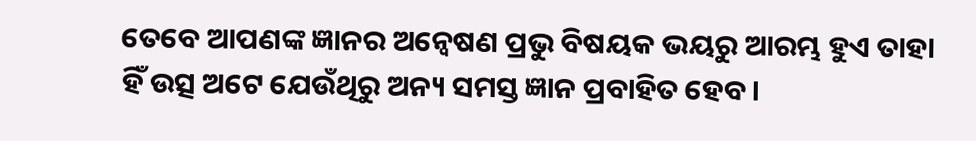ତେବେ ଆପଣଙ୍କ ଜ୍ଞାନର ଅନ୍ୱେଷଣ ପ୍ରଭୁ ବିଷୟକ ଭୟରୁ ଆରମ୍ଭ ହୁଏ ତାହା ହିଁ ଉତ୍ସ ଅଟେ ଯେଉଁଥିରୁ ଅନ୍ୟ ସମସ୍ତ ଜ୍ଞାନ ପ୍ରବାହିତ ହେବ।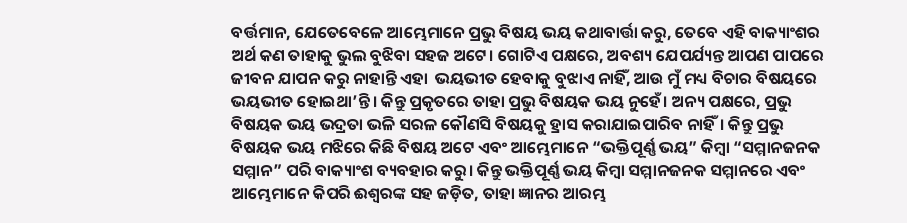ବର୍ତ୍ତମାନ, ଯେତେବେଳେ ଆମ୍ଭେମାନେ ପ୍ରଭୁ ବିଷୟ ଭୟ କଥାବାର୍ତ୍ତା କରୁ, ତେବେ ଏହି ବାକ୍ୟାଂଶର ଅର୍ଥ କଣ ତାହାକୁ ଭୁଲ ବୁଝିବା ସହଜ ଅଟେ। ଗୋଟିଏ ପକ୍ଷରେ, ଅବଶ୍ୟ ଯେପର୍ଯ୍ୟନ୍ତ ଆପଣ ପାପରେ ଜୀବନ ଯାପନ କରୁ ନାହାନ୍ତି ଏହା  ଭୟଭୀତ ହେବାକୁ ବୁଝାଏ ନାହିଁ, ଆଉ ମୁଁ ମଧ୍ୟ ବିଚାର ବିଷୟରେ ଭୟଭୀତ ହୋଇଥା’ନ୍ତି। କିନ୍ତୁ ପ୍ରକୃତରେ ତାହା ପ୍ରଭୁ ବିଷୟକ ଭୟ ନୁହେଁ। ଅନ୍ୟ ପକ୍ଷରେ, ପ୍ରଭୁ ବିଷୟକ ଭୟ ଭଦ୍ରତା ଭଳି ସରଳ କୌଣସି ବିଷୟକୁ ହ୍ରାସ କରାଯାଇପାରିବ ନାହିଁ। କିନ୍ତୁ ପ୍ରଭୁ ବିଷୟକ ଭୟ ମଝିରେ କିଛି ବିଷୟ ଅଟେ ଏବଂ ଆମ୍ଭେମାନେ “ଭକ୍ତିପୂର୍ଣ୍ଣ ଭୟ” କିମ୍ବା “ସମ୍ମାନଜନକ ସମ୍ମାନ” ପରି ବାକ୍ୟାଂଶ ବ୍ୟବହାର କରୁ। କିନ୍ତୁ ଭକ୍ତିପୂର୍ଣ୍ଣ ଭୟ କିମ୍ବା ସମ୍ମାନଜନକ ସମ୍ମାନରେ ଏବଂ ଆମ୍ଭେମାନେ କିପରି ଈଶ୍ୱରଙ୍କ ସହ ଜଡ଼ିତ, ତାହା ଜ୍ଞାନର ଆରମ୍ଭ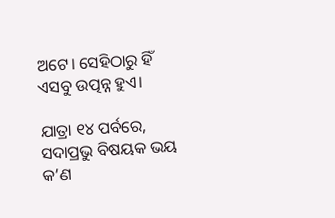ଅଟେ। ସେହିଠାରୁ ହିଁ ଏସବୁ ଉତ୍ପନ୍ନ ହୁଏ।

ଯାତ୍ରା ୧୪ ପର୍ବରେ, ସଦାପ୍ରଭୁ ବିଷୟକ ଭୟ କ’ଣ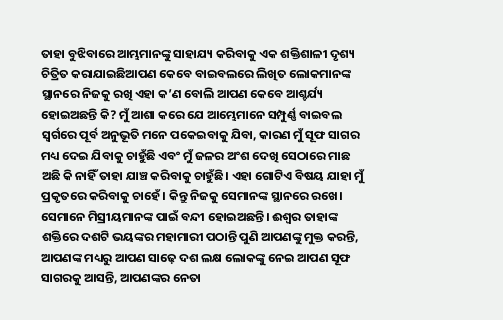ତାହା ବୁଝିବାରେ ଆମ୍ଭମାନଙ୍କୁ ସାହାଯ୍ୟ କରିବାକୁ ଏକ ଶକ୍ତିଶାଳୀ ଦୃଶ୍ୟ ଚିତ୍ରିତ କରାଯାଇଛିଆପଣ କେବେ ବାଇବଲରେ ଲିଖିତ ଲୋକମାନଙ୍କ ସ୍ଥାନରେ ନିଜକୁ ରଖି ଏହା କ’ଣ ବୋଲି ଆପଣ କେବେ ଆଶ୍ଚର୍ଯ୍ୟ ହୋଇଅଛନ୍ତି କି? ମୁଁ ଆଶା କରେ ଯେ ଆମ୍ଭେମାନେ ସମ୍ପୁର୍ଣ୍ଣ ବାଇବଲ ସ୍ୱର୍ଗରେ ପୂର୍ବ ଅନୁଭୂତି ମନେ ପକେଇବାକୁ ଯିବା, କାରଣ ମୁଁ ସୂଫ ସାଗର ମଧ୍ୟ ଦେଇ ଯିବାକୁ ଚାହୁଁଛି ଏବଂ ମୁଁ ଜଳର ଅଂଶ ଦେଖି ସେଠାରେ ମାଛ ଅଛି କି ନାହିଁ ତାହା ଯାଞ୍ଚ କରିବାକୁ ଚାହୁଁଛି। ଏହା ଗୋଟିଏ ବିଷୟ ଯାହା ମୁଁ ପ୍ରକୃତରେ କରିବାକୁ ଚାହେଁ। କିନ୍ତୁ ନିଜକୁ ସେମାନଙ୍କ ସ୍ଥାନରେ ରଖେ। ସେମାନେ ମିସ୍ରୀୟମାନଙ୍କ ପାଇଁ ବନ୍ଦୀ ହୋଇଅଛନ୍ତି। ଈଶ୍ୱର ତାହାଙ୍କ ଶକ୍ତିରେ ଦଶଟି ଭୟଙ୍କର ମହାମାରୀ ପଠାନ୍ତି ପୁଣି ଆପଣଙ୍କୁ ମୁକ୍ତ କରନ୍ତି, ଆପଣଙ୍କ ମଧ୍ୟରୁ ଆପଣ ସାଢ଼େ ଦଶ ଲକ୍ଷ ଲୋକଙ୍କୁ ନେଇ ଆପଣ ସୂଫ ସାଗରକୁ ଆସନ୍ତି, ଆପଣଙ୍କର ନେତା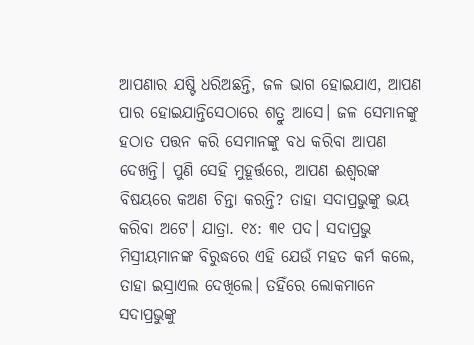ଆପଣାର ଯଷ୍ଟି ଧରିଅଛନ୍ତି, ଜଳ ଭାଗ ହୋଇଯାଏ, ଆପଣ ପାର ହୋଇଯାନ୍ତିସେଠାରେ ଶତ୍ରୁ ଆସେ। ଜଳ ସେମାନଙ୍କୁ ହଠାତ ପତ୍ତନ କରି ସେମାନଙ୍କୁ ବଧ କରିବା ଆପଣ ଦେଖନ୍ତି। ପୁଣି ସେହି ମୁହୂର୍ତ୍ତରେ, ଆପଣ ଈଶ୍ୱରଙ୍କ ବିଷୟରେ କଅଣ ଚିନ୍ତା କରନ୍ତି? ତାହା ସଦାପ୍ରଭୁଙ୍କୁ ଭୟ କରିବା ଅଟେ। ଯାତ୍ରା. ୧୪: ୩୧ ପଦ। ସଦାପ୍ରଭୁ ମିସ୍ରୀୟମାନଙ୍କ ବିରୁଦ୍ଧରେ ଏହି ଯେଉଁ ମହତ କର୍ମ କଲେ, ତାହା ଇସ୍ରାଏଲ ଦେଖିଲେ। ତହିଁରେ ଲୋକମାନେ ସଦାପ୍ରଭୁଙ୍କୁ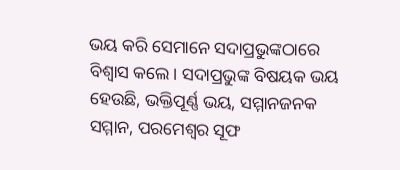ଭୟ କରି ସେମାନେ ସଦାପ୍ରଭୁଙ୍କଠାରେ ବିଶ୍ୱାସ କଲେ। ସଦାପ୍ରଭୁଙ୍କ ବିଷୟକ ଭୟ ହେଉଛି, ଭକ୍ତିପୂର୍ଣ୍ଣ ଭୟ, ସମ୍ମାନଜନକ ସମ୍ମାନ, ପରମେଶ୍ୱର ସୂଫ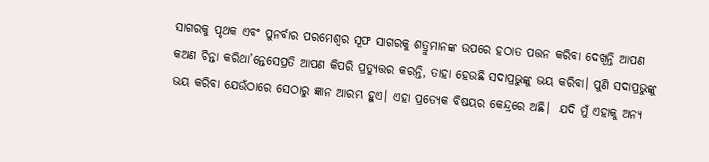ସାଗରକୁ ପୃଥକ ଏବଂ ପୁନର୍ବାର ପରମେଶ୍ୱର ସୂଫ ସାଗରକୁ ଶତ୍ରୁମାନଙ୍କ ଉପରେ ହଠାତ ପତ୍ତନ କରିବା ଦେଖିନ୍ତି ଆପଣ କଅଣ ଚିନ୍ତା କରିଥା’ନ୍ତେସେପ୍ରତି ଆପଣ କିପରି ପ୍ରତ୍ୟୁତ୍ତର କରନ୍ତି, ତାହା ହେଉଛି ସଦାପ୍ରଭୁଙ୍କୁ ଭୟ କରିବା। ପୁଣି ସଦାପ୍ରଭୁଙ୍କୁ ଭୟ କରିବା ଯେଉଁଠାରେ ସେଠାରୁ ଜ୍ଞାନ ଆରମ୍ଭ ହୁଏ। ଏହା ପ୍ରତ୍ୟେକ ବିଷୟର କେନ୍ଦ୍ରରେ ଅଛି।  ଯଦି ମୁଁ ଏହାକୁ ଅନ୍ୟ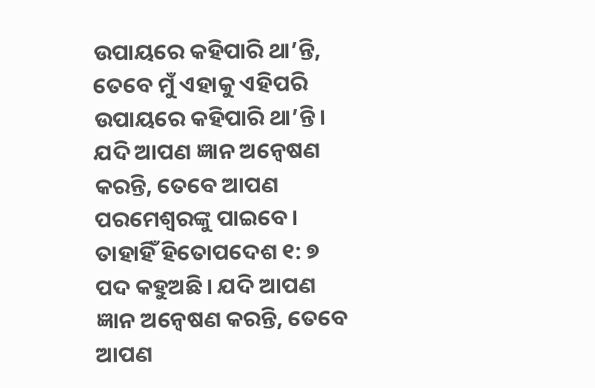ଉପାୟରେ କହିପାରି ଥା’ନ୍ତି, ତେବେ ମୁଁ ଏହାକୁ ଏହିପରି ଉପାୟରେ କହିପାରି ଥା’ନ୍ତି। ଯଦି ଆପଣ ଜ୍ଞାନ ଅନ୍ୱେଷଣ କରନ୍ତି, ତେବେ ଆପଣ ପରମେଶ୍ୱରଙ୍କୁ ପାଇବେ। ତାହାହିଁ ହିତୋପଦେଶ ୧: ୭ ପଦ କହୁଅଛି। ଯଦି ଆପଣ ଜ୍ଞାନ ଅନ୍ୱେଷଣ କରନ୍ତି, ତେବେ ଆପଣ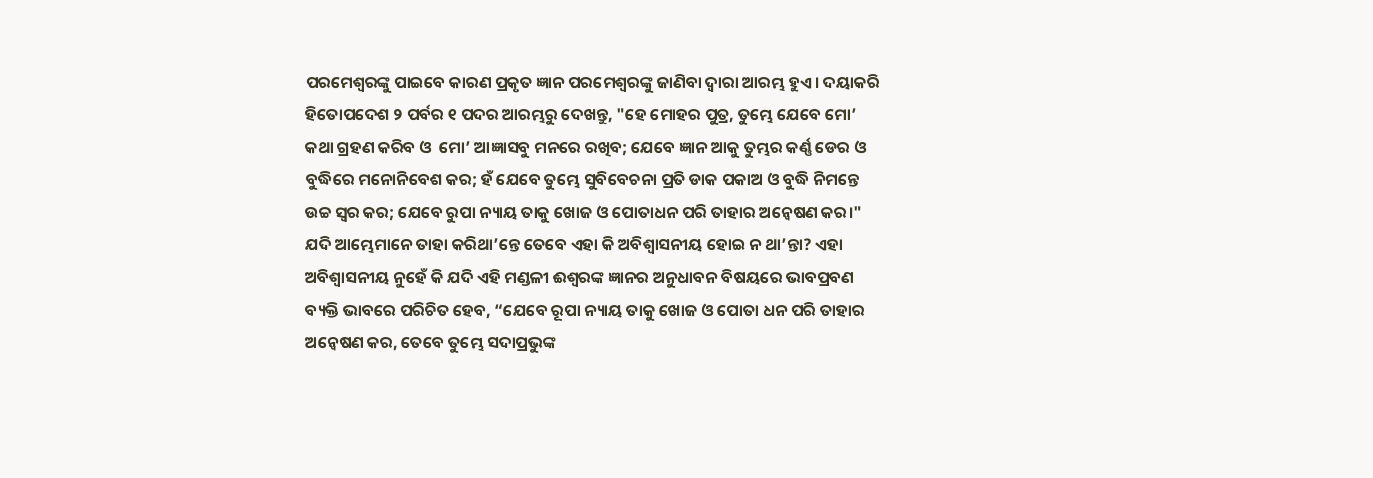ପରମେଶ୍ୱରଙ୍କୁ ପାଇବେ କାରଣ ପ୍ରକୃତ ଜ୍ଞାନ ପରମେଶ୍ୱରଙ୍କୁ ଜାଣିବା ଦ୍ୱାରା ଆରମ୍ଭ ହୁଏ। ଦୟାକରି ହିତୋପଦେଶ ୨ ପର୍ବର ୧ ପଦର ଆରମ୍ଭରୁ ଦେଖନ୍ତୁ, "ହେ ମୋହର ପୁତ୍ର, ତୁମ୍ଭେ ଯେବେ ମୋ’ କଥା ଗ୍ରହଣ କରିବ ଓ  ମୋ’ ଆଜ୍ଞାସବୁ ମନରେ ରଖିବ; ଯେବେ ଜ୍ଞାନ ଆକୁ ତୁମ୍ଭର କର୍ଣ୍ଣ ଡେର ଓ ବୁଦ୍ଧିରେ ମନୋନିବେଶ କର; ହଁ ଯେବେ ତୁମ୍ଭେ ସୁବିବେଚନା ପ୍ରତି ଡାକ ପକାଅ ଓ ବୁଦ୍ଧି ନିମନ୍ତେ ଉଚ୍ଚ ସ୍ୱର କର; ଯେବେ ରୁପା ନ୍ୟାୟ ତାକୁ ଖୋଜ ଓ ପୋତାଧନ ପରି ତାହାର ଅନ୍ୱେଷଣ କର।" ଯଦି ଆମ୍ଭେମାନେ ତାହା କରିଥା’ନ୍ତେ ତେବେ ଏହା କି ଅବିଶ୍ୱାସନୀୟ ହୋଇ ନ ଥା’ନ୍ତା? ଏହା ଅବିଶ୍ୱାସନୀୟ ନୁହେଁ କି ଯଦି ଏହି ମଣ୍ଡଳୀ ଈଶ୍ୱରଙ୍କ ଜ୍ଞାନର ଅନୁଧାବନ ବିଷୟରେ ଭାବପ୍ରବଣ ବ୍ୟକ୍ତି ଭାବରେ ପରିଚିତ ହେବ, “ଯେବେ ରୂପା ନ୍ୟାୟ ତାକୁ ଖୋଜ ଓ ପୋତା ଧନ ପରି ତାହାର ଅନ୍ୱେଷଣ କର, ତେବେ ତୁମ୍ଭେ ସଦାପ୍ରଭୁଙ୍କ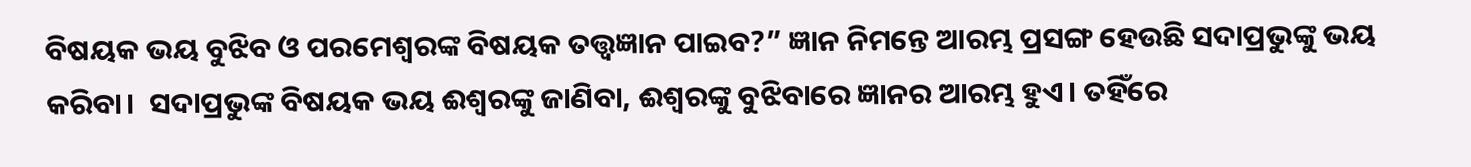ବିଷୟକ ଭୟ ବୁଝିବ ଓ ପରମେଶ୍ଵରଙ୍କ ବିଷୟକ ତତ୍ତ୍ୱଜ୍ଞାନ ପାଇବ?” ଜ୍ଞାନ ନିମନ୍ତେ ଆରମ୍ଭ ପ୍ରସଙ୍ଗ ହେଉଛି ସଦାପ୍ରଭୁଙ୍କୁ ଭୟ କରିବା।  ସଦାପ୍ରଭୁଙ୍କ ବିଷୟକ ଭୟ ଈଶ୍ୱରଙ୍କୁ ଜାଣିବା, ଈଶ୍ୱରଙ୍କୁ ବୁଝିବାରେ ଜ୍ଞାନର ଆରମ୍ଭ ହୁଏ। ତହିଁରେ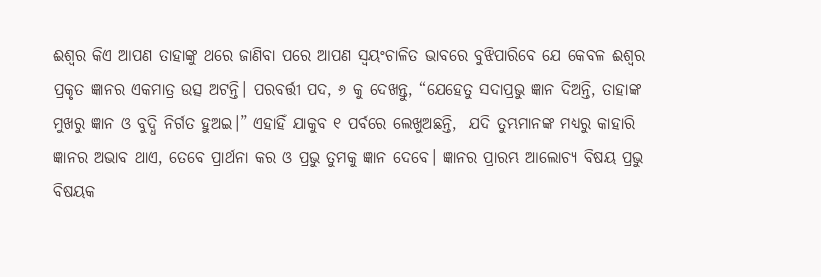ଈଶ୍ୱର କିଏ ଆପଣ ତାହାଙ୍କୁ ଥରେ ଜାଣିବା ପରେ ଆପଣ ସ୍ୱୟଂଚାଳିତ ଭାବରେ ବୁଝିପାରିବେ ଯେ କେବଳ ଈଶ୍ୱର ପ୍ରକୃତ ଜ୍ଞାନର ଏକମାତ୍ର ଉତ୍ସ ଅଟନ୍ତି। ପରବର୍ତ୍ତୀ ପଦ, ୬ କୁ ଦେଖନ୍ତୁ, “ଯେହେତୁ ସଦାପ୍ରଭୁ ଜ୍ଞାନ ଦିଅନ୍ତି, ତାହାଙ୍କ ମୁଖରୁ ଜ୍ଞାନ ଓ ବୁଦ୍ଧି ନିର୍ଗତ ହୁଅଇ।” ଏହାହିଁ ଯାକୁବ ୧ ପର୍ବରେ ଲେଖୁଅଛନ୍ତି,  ଯଦି ତୁମ୍ଭମାନଙ୍କ ମଧ୍ୟରୁ କାହାରି ଜ୍ଞାନର ଅଭାବ ଥାଏ, ତେବେ ପ୍ରାର୍ଥନା କର ଓ ପ୍ରଭୁ ତୁମକୁ ଜ୍ଞାନ ଦେବେ। ଜ୍ଞାନର ପ୍ରାରମ୍ଭ ଆଲୋଚ୍ୟ ବିଷୟ ପ୍ରଭୁ ବିଷୟକ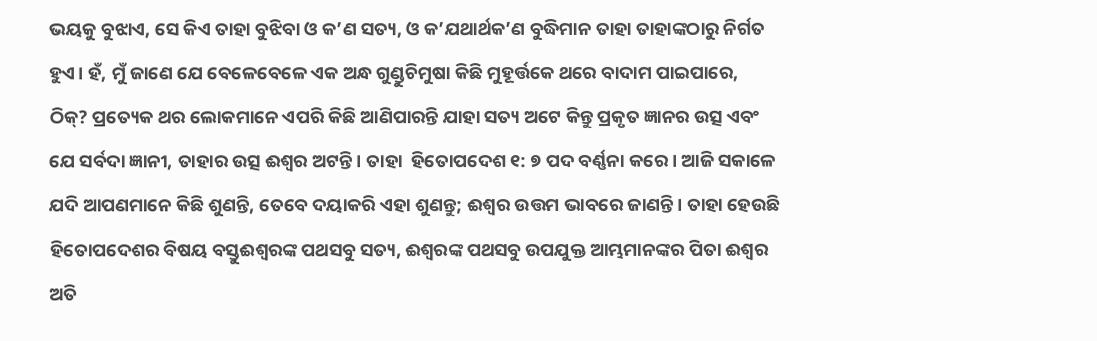ଭୟକୁ ବୁଝାଏ, ସେ କିଏ ତାହା ବୁଝିବା ଓ କ’ଣ ସତ୍ୟ, ଓ କ’ଯଥାର୍ଥକ’ଣ ବୁଦ୍ଧିମାନ ତାହା ତାହାଙ୍କଠାରୁ ନିର୍ଗତ ହୁଏ। ହଁ, ମୁଁ ଜାଣେ ଯେ ବେଳେବେଳେ ଏକ ଅନ୍ଧ ଗୁଣ୍ଡୁଚିମୁଷା କିଛି ମୁହୂର୍ତ୍ତକେ ଥରେ ବାଦାମ ପାଇପାରେ, ଠିକ୍? ପ୍ରତ୍ୟେକ ଥର ଲୋକମାନେ ଏପରି କିଛି ଆଣିପାରନ୍ତି ଯାହା ସତ୍ୟ ଅଟେ କିନ୍ତୁ ପ୍ରକୃତ ଜ୍ଞାନର ଉତ୍ସ ଏବଂ ଯେ ସର୍ବଦା ଜ୍ଞାନୀ, ତାହାର ଉତ୍ସ ଈଶ୍ୱର ଅଟନ୍ତି। ତାହା  ହିତୋପଦେଶ ୧: ୭ ପଦ ବର୍ଣ୍ଣନା କରେ। ଆଜି ସକାଳେ ଯଦି ଆପଣମାନେ କିଛି ଶୁଣନ୍ତି, ତେବେ ଦୟାକରି ଏହା ଶୁଣନ୍ତୁ; ଈଶ୍ୱର ଉତ୍ତମ ଭାବରେ ଜାଣନ୍ତି। ତାହା ହେଉଛି ହିତୋପଦେଶର ବିଷୟ ବସ୍ତୁଈଶ୍ୱରଙ୍କ ପଥସବୁ ସତ୍ୟ, ଈଶ୍ୱରଙ୍କ ପଥସବୁ ଉପଯୁକ୍ତ ଆମ୍ଭମାନଙ୍କର ପିତା ଈଶ୍ୱର ଅତି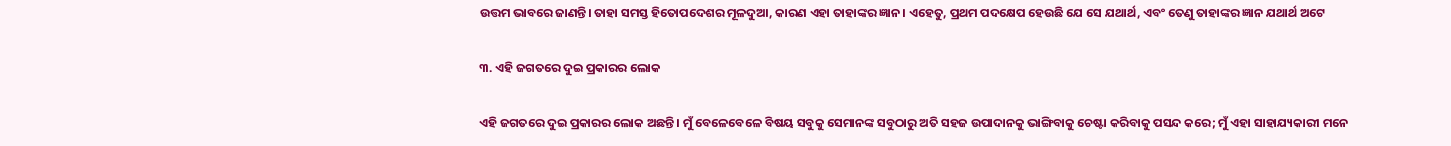ଉତ୍ତମ ଭାବରେ ଜାଣନ୍ତି। ତାହା ସମସ୍ତ ହିତୋପଦେଶର ମୂଳଦୁଆ, କାରଣ ଏହା ତାହାଙ୍କର ଜ୍ଞାନ। ଏହେତୁ, ପ୍ରଥମ ପଦକ୍ଷେପ ହେଉଛି ଯେ ସେ ଯଥାର୍ଥ, ଏବଂ ତେଣୁ ତାହାଙ୍କର ଜ୍ଞାନ ଯଥାର୍ଥ ଅଟେ

୩. ଏହି ଜଗତରେ ଦୁଇ ପ୍ରକାରର ଲୋକ

ଏହି ଜଗତରେ ଦୁଇ ପ୍ରକାରର ଲୋକ ଅଛନ୍ତି। ମୁଁ ବେଳେବେଳେ ବିଷୟ ସବୁକୁ ସେମାନଙ୍କ ସବୁଠାରୁ ଅତି ସହଜ ଉପାଦାନକୁ ଭାଙ୍ଗିବାକୁ ଚେଷ୍ଟା କରିବାକୁ ପସନ୍ଦ କରେ; ମୁଁ ଏହା ସାହାଯ୍ୟକାରୀ ମନେ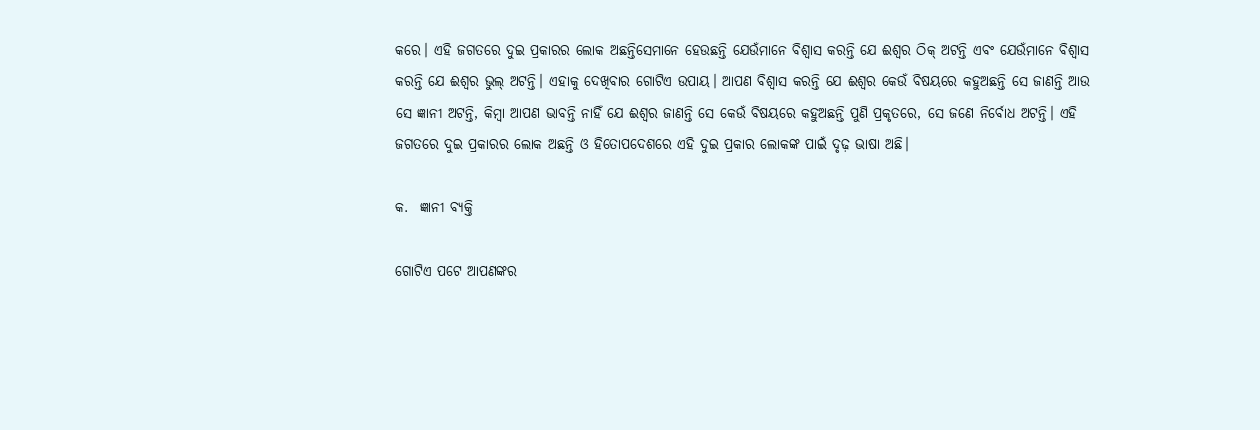କରେ। ଏହି ଜଗତରେ ଦୁଇ ପ୍ରକାରର ଲୋକ ଅଛନ୍ତିସେମାନେ ହେଉଛନ୍ତି ଯେଉଁମାନେ ବିଶ୍ୱାସ କରନ୍ତି ଯେ ଈଶ୍ୱର ଠିକ୍ ଅଟନ୍ତି ଏବଂ ଯେଉଁମାନେ ବିଶ୍ୱାସ କରନ୍ତି ଯେ ଈଶ୍ୱର ଭୁଲ୍ ଅଟନ୍ତି। ଏହାକୁ ଦେଖିବାର ଗୋଟିଏ ଉପାୟ। ଆପଣ ବିଶ୍ୱାସ କରନ୍ତି ଯେ ଈଶ୍ୱର କେଉଁ ବିଷୟରେ କହୁଅଛନ୍ତି ସେ ଜାଣନ୍ତି ଆଉ ସେ ଜ୍ଞାନୀ ଅଟନ୍ତି, କିମ୍ବା ଆପଣ ଭାବନ୍ତି ନାହିଁ ଯେ ଈଶ୍ୱର ଜାଣନ୍ତି ସେ କେଉଁ ବିଷୟରେ କହୁଅଛନ୍ତି ପୁଣି ପ୍ରକୃତରେ, ସେ ଜଣେ ନିର୍ବୋଧ ଅଟନ୍ତି। ଏହି ଜଗତରେ ଦୁଇ ପ୍ରକାରର ଲୋକ ଅଛନ୍ତି ଓ ହିତୋପଦେଶରେ ଏହି ଦୁଇ ପ୍ରକାର ଲୋକଙ୍କ ପାଇଁ ଦୃଢ଼ ଭାଷା ଅଛି।

କ.  ଜ୍ଞାନୀ ବ୍ୟକ୍ତି

ଗୋଟିଏ ପଟେ ଆପଣଙ୍କର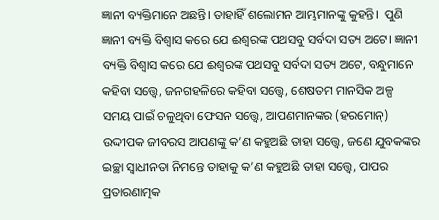ଜ୍ଞାନୀ ବ୍ୟକ୍ତିମାନେ ଅଛନ୍ତି। ତାହାହିଁ ଶଲୋମନ ଆମ୍ଭମାନଙ୍କୁ କୁହନ୍ତି।  ପୁଣି ଜ୍ଞାନୀ ବ୍ୟକ୍ତି ବିଶ୍ୱାସ କରେ ଯେ ଈଶ୍ୱରଙ୍କ ପଥସବୁ ସର୍ବଦା ସତ୍ୟ ଅଟେ। ଜ୍ଞାନୀ ବ୍ୟକ୍ତି ବିଶ୍ୱାସ କରେ ଯେ ଈଶ୍ୱରଙ୍କ ପଥସବୁ ସର୍ବଦା ସତ୍ୟ ଅଟେ, ବନ୍ଧୁମାନେ କହିବା ସତ୍ତ୍ୱେ, ଜନଗହଳିରେ କହିବା ସତ୍ତ୍ୱେ, ଶେଷତମ ମାନସିକ ଅଳ୍ପ ସମୟ ପାଇଁ ଚଳୁଥିବା ଫେସନ ସତ୍ତ୍ୱେ, ଆପଣମାନଙ୍କର (ହରମୋନ୍) ଉଦ୍ଦୀପକ ଜୀବରସ ଆପଣଙ୍କୁ କ’ଣ କହୁଅଛି ତାହା ସତ୍ତ୍ୱେ, ଜଣେ ଯୁବକଙ୍କର ଇଚ୍ଛା ସ୍ୱାଧୀନତା ନିମନ୍ତେ ତାହାକୁ କ’ଣ କହୁଅଛି ତାହା ସତ୍ତ୍ୱେ, ପାପର ପ୍ରତାରଣାତ୍ମକ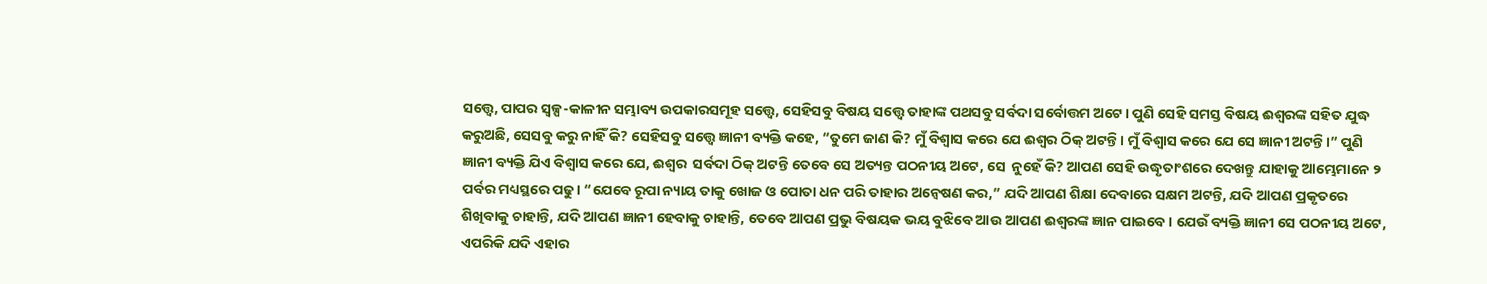ସତ୍ତ୍ୱେ, ପାପର ସ୍ୱଳ୍ପ-କାଳୀନ ସମ୍ଭାବ୍ୟ ଉପକାରସମୂହ ସତ୍ତ୍ୱେ, ସେହିସବୁ ବିଷୟ ସତ୍ତ୍ୱେ ତାହାଙ୍କ ପଥସବୁ ସର୍ବଦା ସର୍ବୋତ୍ତମ ଅଟେ। ପୁଣି ସେହି ସମସ୍ତ ବିଷୟ ଈଶ୍ୱରଙ୍କ ସହିତ ଯୁଦ୍ଧ କରୁଅଛି, ସେସବୁ କରୁ ନାହିଁ କି? ସେହିସବୁ ସତ୍ତ୍ୱେ ଜ୍ଞାନୀ ବ୍ୟକ୍ତି କହେ, “ତୁମେ ଜାଣ କି? ମୁଁ ବିଶ୍ୱାସ କରେ ଯେ ଈଶ୍ୱର ଠିକ୍ ଅଟନ୍ତି। ମୁଁ ବିଶ୍ୱାସ କରେ ଯେ ସେ ଜ୍ଞାନୀ ଅଟନ୍ତି।” ପୁଣି ଜ୍ଞାନୀ ବ୍ୟକ୍ତି ଯିଏ ବିଶ୍ୱାସ କରେ ଯେ, ଈଶ୍ୱର  ସର୍ବଦା ଠିକ୍ ଅଟନ୍ତି ତେବେ ସେ ଅତ୍ୟନ୍ତ ପଠନୀୟ ଅଟେ, ସେ  ନୁହେଁ କି? ଆପଣ ସେହି ଉଦ୍ଧୃତାଂଶରେ ଦେଖନ୍ତୁ ଯାହାକୁ ଆମ୍ଭେମାନେ ୨ ପର୍ବର ମଧ୍ୟସ୍ଥରେ ପଢୁ। “ଯେବେ ରୂପା ନ୍ୟାୟ ତାକୁ ଖୋଜ ଓ ପୋତା ଧନ ପରି ତାହାର ଅନ୍ୱେଷଣ କର,” ଯଦି ଆପଣ ଶିକ୍ଷା ଦେବାରେ ସକ୍ଷମ ଅଟନ୍ତି, ଯଦି ଆପଣ ପ୍ରକୃତରେ ଶିଖିବାକୁ ଚାହାନ୍ତି, ଯଦି ଆପଣ ଜ୍ଞାନୀ ହେବାକୁ ଚାହାନ୍ତି, ତେବେ ଆପଣ ପ୍ରଭୁ ବିଷୟକ ଭୟ ବୁଝିବେ ଆଉ ଆପଣ ଈଶ୍ୱରଙ୍କ ଜ୍ଞାନ ପାଇବେ। ଯେଉଁ ବ୍ୟକ୍ତି ଜ୍ଞାନୀ ସେ ପଠନୀୟ ଅଟେ, ଏପରିକି ଯଦି ଏହାର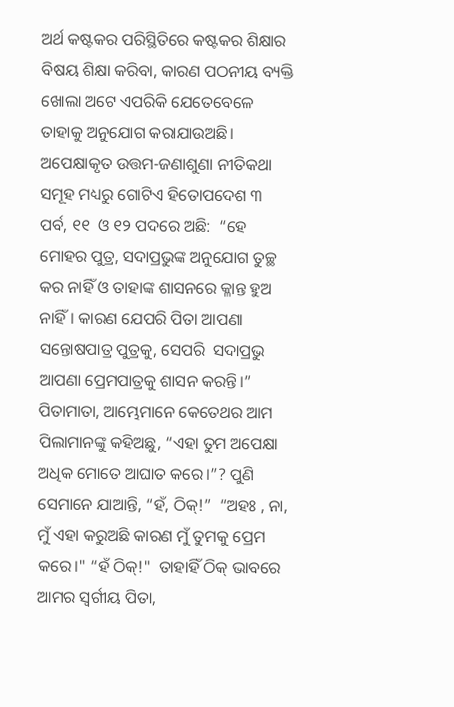ଅର୍ଥ କଷ୍ଟକର ପରିସ୍ଥିତିରେ କଷ୍ଟକର ଶିକ୍ଷାର ବିଷୟ ଶିକ୍ଷା କରିବା, କାରଣ ପଠନୀୟ ବ୍ୟକ୍ତି ଖୋଲା ଅଟେ ଏପରିକି ଯେତେବେଳେ ତାହାକୁ ଅନୁଯୋଗ କରାଯାଉଅଛି।  ଅପେକ୍ଷାକୃତ ଉତ୍ତମ-ଜଣାଶୁଣା ନୀତିକଥା ସମୂହ ମଧ୍ୟରୁ ଗୋଟିଏ ହିତୋପଦେଶ ୩ ପର୍ବ, ୧୧  ଓ ୧୨ ପଦରେ ଅଛି:  “ହେ ମୋହର ପୁତ୍ର, ସଦାପ୍ରଭୁଙ୍କ ଅନୁଯୋଗ ତୁଚ୍ଛ କର ନାହିଁ ଓ ତାହାଙ୍କ ଶାସନରେ କ୍ଳାନ୍ତ ହୁଅ ନାହିଁ। କାରଣ ଯେପରି ପିତା ଆପଣା ସନ୍ତୋଷପାତ୍ର ପୁତ୍ରକୁ, ସେପରି  ସଦାପ୍ରଭୁ ଆପଣା ପ୍ରେମପାତ୍ରକୁ ଶାସନ କରନ୍ତି।” ପିତାମାତା, ଆମ୍ଭେମାନେ କେତେଥର ଆମ ପିଲାମାନଙ୍କୁ କହିଅଛୁ, “ଏହା ତୁମ ଅପେକ୍ଷା  ଅଧିକ ମୋତେ ଆଘାତ କରେ।”? ପୁଣି ସେମାନେ ଯାଆନ୍ତି, “ହଁ, ଠିକ୍!”  “ଅହଃ , ନା, ମୁଁ ଏହା କରୁଅଛି କାରଣ ମୁଁ ତୁମକୁ ପ୍ରେମ କରେ।" “ହଁ ଠିକ୍!"  ତାହାହିଁ ଠିକ୍ ଭାବରେ ଆମର ସ୍ୱର୍ଗୀୟ ପିତା,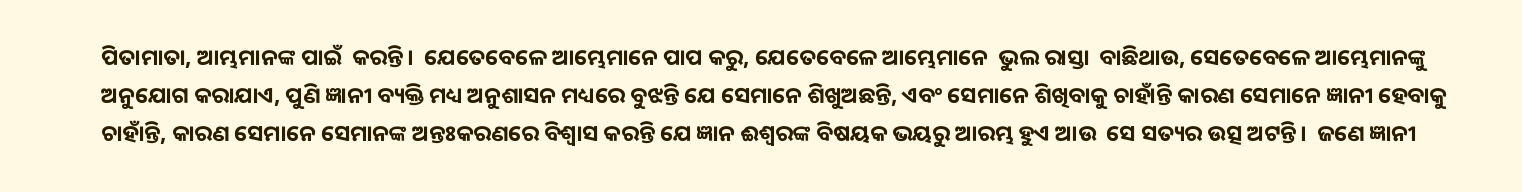ପିତାମାତା, ଆମ୍ଭମାନଙ୍କ ପାଇଁ  କରନ୍ତି।  ଯେତେବେଳେ ଆମ୍ଭେମାନେ ପାପ କରୁ, ଯେତେବେଳେ ଆମ୍ଭେମାନେ  ଭୁଲ ରାସ୍ତା  ବାଛିଥାଉ, ସେତେବେଳେ ଆମ୍ଭେମାନଙ୍କୁ ଅନୁଯୋଗ କରାଯାଏ, ପୁଣି ଜ୍ଞାନୀ ବ୍ୟକ୍ତି ମଧ୍ୟ ଅନୁଶାସନ ମଧ୍ୟରେ ବୁଝନ୍ତି ଯେ ସେମାନେ ଶିଖୁଅଛନ୍ତି, ଏବଂ ସେମାନେ ଶିଖିବାକୁ ଚାହାଁନ୍ତି କାରଣ ସେମାନେ ଜ୍ଞାନୀ ହେବାକୁ ଚାହାଁନ୍ତି, କାରଣ ସେମାନେ ସେମାନଙ୍କ ଅନ୍ତଃକରଣରେ ବିଶ୍ୱାସ କରନ୍ତି ଯେ ଜ୍ଞାନ ଈଶ୍ୱରଙ୍କ ବିଷୟକ ଭୟରୁ ଆରମ୍ଭ ହୁଏ ଆଉ  ସେ ସତ୍ୟର ଉତ୍ସ ଅଟନ୍ତି।  ଜଣେ ଜ୍ଞାନୀ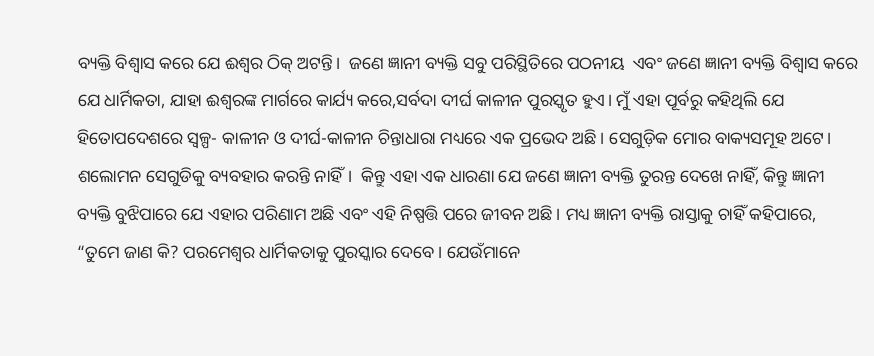ବ୍ୟକ୍ତି ବିଶ୍ୱାସ କରେ ଯେ ଈଶ୍ୱର ଠିକ୍ ଅଟନ୍ତି।  ଜଣେ ଜ୍ଞାନୀ ବ୍ୟକ୍ତି ସବୁ ପରିସ୍ଥିତିରେ ପଠନୀୟ  ଏବଂ ଜଣେ ଜ୍ଞାନୀ ବ୍ୟକ୍ତି ବିଶ୍ୱାସ କରେ  ଯେ ଧାର୍ମିକତା, ଯାହା ଈଶ୍ୱରଙ୍କ ମାର୍ଗରେ କାର୍ଯ୍ୟ କରେ,ସର୍ବଦା ଦୀର୍ଘ କାଳୀନ ପୁରସ୍କୃତ ହୁଏ। ମୁଁ ଏହା ପୂର୍ବରୁ କହିଥିଲି ଯେ ହିତୋପଦେଶରେ ସ୍ୱଳ୍ପ- କାଳୀନ ଓ ଦୀର୍ଘ-କାଳୀନ ଚିନ୍ତାଧାରା ମଧ୍ୟରେ ଏକ ପ୍ରଭେଦ ଅଛି। ସେଗୁଡ଼ିକ ମୋର ବାକ୍ୟସମୂହ ଅଟେ। ଶଲୋମନ ସେଗୁଡିକୁ ବ୍ୟବହାର କରନ୍ତି ନାହିଁ।  କିନ୍ତୁ ଏହା ଏକ ଧାରଣା ଯେ ଜଣେ ଜ୍ଞାନୀ ବ୍ୟକ୍ତି ତୁରନ୍ତ ଦେଖେ ନାହିଁ, କିନ୍ତୁ ଜ୍ଞାନୀ ବ୍ୟକ୍ତି ବୁଝିପାରେ ଯେ ଏହାର ପରିଣାମ ଅଛି ଏବଂ ଏହି ନିଷ୍ପତ୍ତି ପରେ ଜୀବନ ଅଛି। ମଧ୍ୟ ଜ୍ଞାନୀ ବ୍ୟକ୍ତି ରାସ୍ତାକୁ ଚାହିଁ କହିପାରେ, “ତୁମେ ଜାଣ କି? ପରମେଶ୍ୱର ଧାର୍ମିକତାକୁ ପୁରସ୍କାର ଦେବେ। ଯେଉଁମାନେ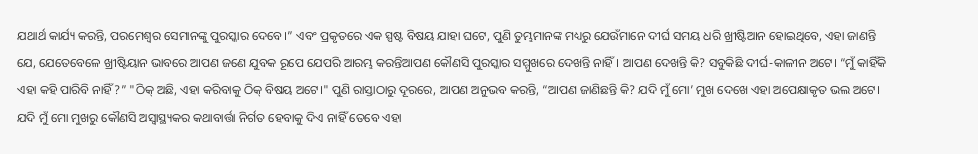ଯଥାର୍ଥ କାର୍ଯ୍ୟ କରନ୍ତି, ପରମେଶ୍ୱର ସେମାନଙ୍କୁ ପୁରସ୍କାର ଦେବେ।” ଏବଂ ପ୍ରକୃତରେ ଏକ ସ୍ପଷ୍ଟ ବିଷୟ ଯାହା ଘଟେ, ପୁଣି ତୁମ୍ଭମାନଙ୍କ ମଧ୍ୟରୁ ଯେଉଁମାନେ ଦୀର୍ଘ ସମୟ ଧରି ଖ୍ରୀଷ୍ଟିଆନ ହୋଇଥିବେ, ଏହା ଜାଣନ୍ତି ଯେ, ଯେତେବେଳେ ଖ୍ରୀଷ୍ଟିୟାନ ଭାବରେ ଆପଣ ଜଣେ ଯୁବକ ରୂପେ ଯେପରି ଆରମ୍ଭ କରନ୍ତିଆପଣ କୌଣସି ପୁରସ୍କାର ସମ୍ମୁଖରେ ଦେଖନ୍ତି ନାହିଁ। ଆପଣ ଦେଖନ୍ତି କି? ସବୁକିଛି ଦୀର୍ଘ-କାଳୀନ ଅଟେ। “ମୁଁ କାହିଁକି ଏହା କହି ପାରିବି ନାହିଁ?” "ଠିକ୍ ଅଛି, ଏହା କରିବାକୁ ଠିକ୍ ବିଷୟ ଅଟେ।" ପୁଣି ରାସ୍ତାଠାରୁ ଦୂରରେ, ଆପଣ ଅନୁଭବ କରନ୍ତି, “ଆପଣ ଜାଣିଛନ୍ତି କି? ଯଦି ମୁଁ ମୋ’ ମୁଖ ଦେଖେ ଏହା ଅପେକ୍ଷାକୃତ ଭଲ ଅଟେ। ଯଦି ମୁଁ ମୋ ମୁଖରୁ କୌଣସି ଅସ୍ୱାସ୍ଥ୍ୟକର କଥାବାର୍ତ୍ତା ନିର୍ଗତ ହେବାକୁ ଦିଏ ନାହିଁ ତେବେ ଏହା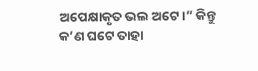ଅପେକ୍ଷାକୃତ ଭଲ ଅଟେ।” କିନ୍ତୁ କ’ଣ ଘଟେ ତାହା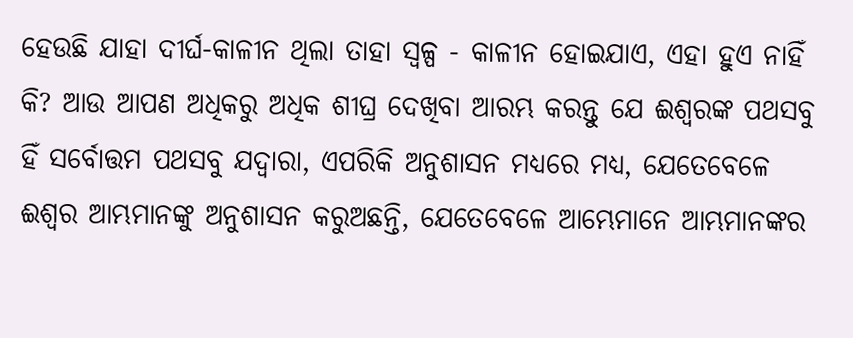ହେଉଛି ଯାହା ଦୀର୍ଘ-କାଳୀନ ଥିଲା ତାହା ସ୍ୱଳ୍ପ - କାଳୀନ ହୋଇଯାଏ, ଏହା ହୁଏ ନାହିଁ କି? ଆଉ ଆପଣ ଅଧିକରୁ ଅଧିକ ଶୀଘ୍ର ଦେଖିବା ଆରମ୍ଭ କରନ୍ତୁ ଯେ ଈଶ୍ୱରଙ୍କ ପଥସବୁ ହିଁ ସର୍ବୋତ୍ତମ ପଥସବୁ ଯଦ୍ୱାରା, ଏପରିକି ଅନୁଶାସନ ମଧ୍ୟରେ ମଧ୍ୟ, ଯେତେବେଳେ ଈଶ୍ୱର ଆମ୍ଭମାନଙ୍କୁ ଅନୁଶାସନ କରୁଅଛନ୍ତି, ଯେତେବେଳେ ଆମ୍ଭେମାନେ ଆମ୍ଭମାନଙ୍କର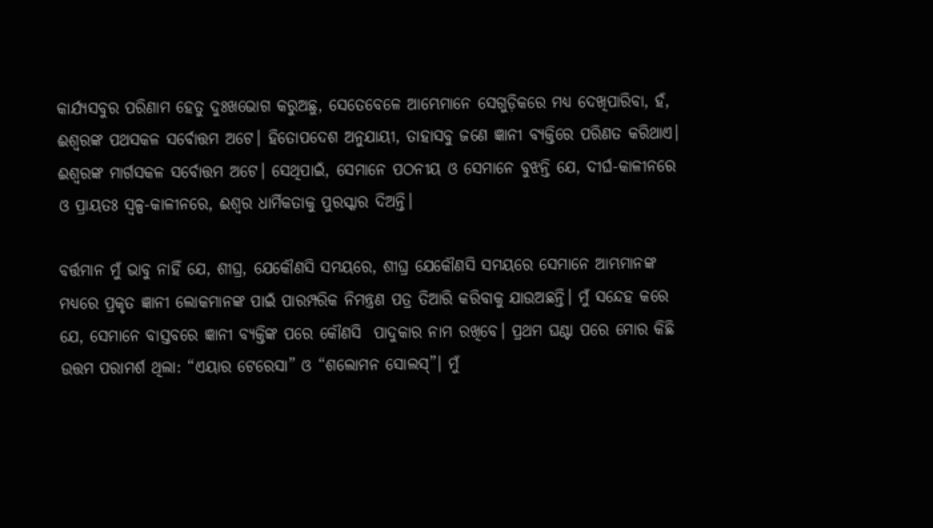କାର୍ଯ୍ୟସବୁର ପରିଣାମ ହେତୁ ଦୁଃଖଭୋଗ କରୁଅଛୁ, ସେତେବେଳେ ଆମ୍ଭେମାନେ ସେଗୁଡ଼ିକରେ ମଧ୍ୟ ଦେଖିପାରିବା, ହଁ, ଈଶ୍ୱରଙ୍କ ପଥସକଳ ସର୍ବୋତ୍ତମ ଅଟେ। ହିତୋପଦେଶ ଅନୁଯାୟୀ, ତାହାସବୁ ଜଣେ ଜ୍ଞାନୀ ବ୍ୟକ୍ତିରେ ପରିଣତ କରିଥାଏ। ଈଶ୍ୱରଙ୍କ ମାର୍ଗସକଳ ସର୍ବୋତ୍ତମ ଅଟେ। ସେଥିପାଇଁ, ସେମାନେ ପଠନୀୟ ଓ ସେମାନେ ବୁଝନ୍ତି ଯେ, ଦୀର୍ଘ-କାଳୀନରେ ଓ ପ୍ରାୟତଃ ସ୍ୱଳ୍ପ-କାଳୀନରେ, ଈଶ୍ୱର ଧାର୍ମିକତାକୁ ପୁରସ୍କାର ଦିଅନ୍ତି।

ବର୍ତ୍ତମାନ ମୁଁ ଭାବୁ ନାହିଁ ଯେ, ଶୀଘ୍ର, ଯେକୌଣସି ସମୟରେ, ଶୀଘ୍ର ଯେକୌଣସି ସମୟରେ ସେମାନେ ଆମ୍ଭମାନଙ୍କ ମଧ୍ୟରେ ପ୍ରକୃତ ଜ୍ଞାନୀ ଲୋକମାନଙ୍କ ପାଇଁ ପାରମ୍ପରିକ ନିମନ୍ତ୍ରଣ ପତ୍ର ତିଆରି କରିବାକୁ ଯାଉଅଛନ୍ତି। ମୁଁ ସନ୍ଦେହ କରେ  ଯେ, ସେମାନେ ବାସ୍ତବରେ ଜ୍ଞାନୀ ବ୍ୟକ୍ତିଙ୍କ ପରେ କୌଣସି  ପାଦୁକାର ନାମ ରଖିବେ। ପ୍ରଥମ ଘଣ୍ଟା ପରେ ମୋର କିଛି ଉତ୍ତମ ପରାମର୍ଶ ଥିଲା: “ଏୟାର ଟେରେସା” ଓ “ଶଲୋମନ ସୋଲସ୍”। ମୁଁ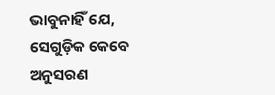ଭାବୁନାହିଁ ଯେ, ସେଗୁଡ଼ିକ କେବେ ଅନୁସରଣ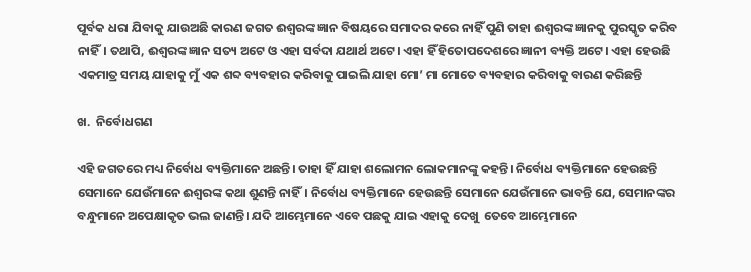ପୂର୍ବକ ଧରା ଯିବାକୁ ଯାଉଅଛି କାରଣ ଜଗତ ଈଶ୍ୱରଙ୍କ ଜ୍ଞାନ ବିଷୟରେ ସମାଦର କରେ ନାହିଁ ପୁଣି ତାହା ଈଶ୍ୱରଙ୍କ ଜ୍ଞାନକୁ ପୁରସ୍କୃତ କରିବ ନାହିଁ। ତଥାପି, ଈଶ୍ୱରଙ୍କ ଜ୍ଞାନ ସତ୍ୟ ଅଟେ ଓ ଏହା ସର୍ବଦା ଯଥାର୍ଥ ଅଟେ। ଏହା ହିଁ ହିତୋପଦେଶରେ ଜ୍ଞାନୀ ବ୍ୟକ୍ତି ଅଟେ। ଏହା ହେଉଛି ଏକମାତ୍ର ସମୟ ଯାହାକୁ ମୁଁ ଏକ ଶବ୍ଦ ବ୍ୟବହାର କରିବାକୁ ପାଇଲି ଯାହା ମୋ’ ମା ମୋତେ ବ୍ୟବହାର କରିବାକୁ ବାରଣ କରିଛନ୍ତି

ଖ.  ନିର୍ବୋଧଗଣ

ଏହି ଜଗତରେ ମଧ୍ୟ ନିର୍ବୋଧ ବ୍ୟକ୍ତିମାନେ ଅଛନ୍ତି। ତାହା ହିଁ ଯାହା ଶଲୋମନ ଲୋକମାନଙ୍କୁ କହନ୍ତି। ନିର୍ବୋଧ ବ୍ୟକ୍ତିମାନେ ହେଉଛନ୍ତି ସେମାନେ ଯେଉଁମାନେ ଈଶ୍ୱରଙ୍କ କଥା ଶୁଣନ୍ତି ନାହିଁ। ନିର୍ବୋଧ ବ୍ୟକ୍ତିମାନେ ହେଉଛନ୍ତି ସେମାନେ ଯେଉଁମାନେ ଭାବନ୍ତି ଯେ, ସେମାନଙ୍କର ବନ୍ଧୁମାନେ ଅପେକ୍ଷାକୃତ ଭଲ ଜାଣନ୍ତି। ଯଦି ଆମ୍ଭେମାନେ ଏବେ ପଛକୁ ଯାଇ ଏହାକୁ ଦେଖୁ  ତେବେ ଆମ୍ଭେମାନେ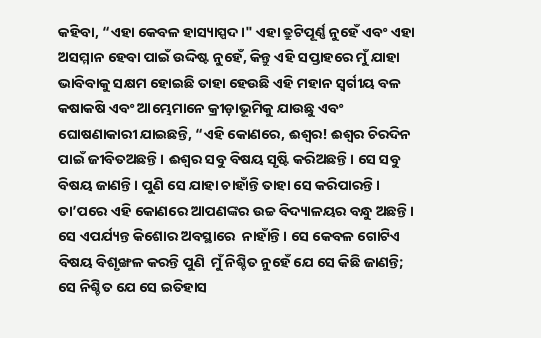କହିବା, “ଏହା କେବଳ ହାସ୍ୟାସ୍ପଦ।" ଏହା ତ୍ରୁଟିପୂର୍ଣ୍ଣ ନୁହେଁ ଏବଂ ଏହା ଅସମ୍ମାନ ହେବା ପାଇଁ ଉଦ୍ଦିଷ୍ଟ ନୁହେଁ, କିନ୍ତୁ ଏହି ସପ୍ତାହରେ ମୁଁ ଯାହା ଭାବିବାକୁ ସକ୍ଷମ ହୋଇଛି ତାହା ହେଉଛି ଏହି ମହାନ ସ୍ୱର୍ଗୀୟ ବଳ କଷାକଷି ଏବଂ ଆମ୍ଭେମାନେ କ୍ରୀଡ଼ାଭୂମିକୁ ଯାଉଛୁ ଏବଂ ଘୋଷଣାକାରୀ ଯାଇଛନ୍ତି, “ଏହି କୋଣରେ, ଈଶ୍ଵର! ଈଶ୍ଵର ଚିରଦିନ ପାଇଁ ଜୀବିତଅଛନ୍ତି। ଈଶ୍ଵର ସବୁ ବିଷୟ ସୃଷ୍ଟି କରିଅଛନ୍ତି। ସେ ସବୁ ବିଷୟ ଜାଣନ୍ତି। ପୁଣି ସେ ଯାହା ଚାହାଁନ୍ତି ତାହା ସେ କରିପାରନ୍ତି। ତା’ପରେ ଏହି କୋଣରେ ଆପଣଙ୍କର ଉଚ୍ଚ ବିଦ୍ୟାଳୟର ବନ୍ଧୁ ଅଛନ୍ତି। ସେ ଏପର୍ଯ୍ୟନ୍ତ କିଶୋର ଅବସ୍ଥାରେ  ନାହାଁନ୍ତି। ସେ କେବଳ ଗୋଟିଏ ବିଷୟ ବିଶୃଙ୍ଖଳ କରନ୍ତି ପୁଣି  ମୁଁ ନିଶ୍ଚିତ ନୁହେଁ ଯେ ସେ କିଛି ଜାଣନ୍ତି; ସେ ନିଶ୍ଚିତ ଯେ ସେ ଇତିହାସ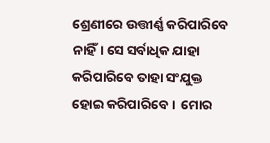ଶ୍ରେଣୀରେ ଉତ୍ତୀର୍ଣ୍ଣ କରିପାରିବେ ନାହିଁ। ସେ ସର୍ବାଧିକ ଯାହା କରିପାରିବେ ତାହା ସଂଯୁକ୍ତ ହୋଇ କରିପାରିବେ।  ମୋର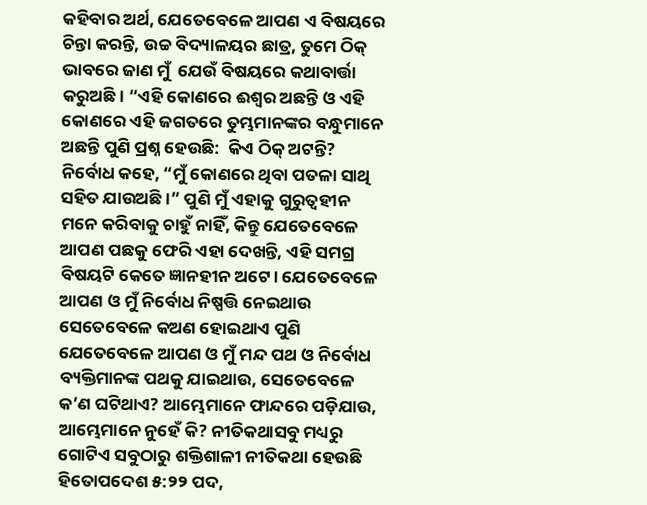କହିବାର ଅର୍ଥ, ଯେତେବେଳେ ଆପଣ ଏ ବିଷୟରେ ଚିନ୍ତା କରନ୍ତି, ଉଚ୍ଚ ବିଦ୍ୟାଳୟର ଛାତ୍ର, ତୁମେ ଠିକ୍ ଭାବରେ ଜାଣ ମୁଁ  ଯେଉଁ ବିଷୟରେ କଥାବାର୍ତ୍ତା କରୁଅଛି। “ଏହି କୋଣରେ ଈଶ୍ୱର ଅଛନ୍ତି ଓ ଏହି କୋଣରେ ଏହି ଜଗତରେ ତୁମ୍ଭମାନଙ୍କର ବନ୍ଧୁମାନେ ଅଛନ୍ତି ପୁଣି ପ୍ରଶ୍ନ ହେଉଛି:  କିଏ ଠିକ୍ ଅଟନ୍ତି? ନିର୍ବୋଧ କହେ, “ମୁଁ କୋଣରେ ଥିବା ପତଳା ସାଥି ସହିତ ଯାଉଅଛି।” ପୁଣି ମୁଁ ଏହାକୁ ଗୁରୁତ୍ୱହୀନ ମନେ କରିବାକୁ ଚାହୁଁ ନାହିଁ, କିନ୍ତୁ ଯେତେବେଳେ ଆପଣ ପଛକୁ ଫେରି ଏହା ଦେଖନ୍ତି, ଏହି ସମଗ୍ର ବିଷୟଟି କେତେ ଜ୍ଞାନହୀନ ଅଟେ। ଯେତେବେଳେ ଆପଣ ଓ ମୁଁ ନିର୍ବୋଧ ନିଷ୍ପତ୍ତି ନେଇଥାଉ ସେତେବେଳେ କଅଣ ହୋଇଥାଏ ପୁଣି ଯେତେବେଳେ ଆପଣ ଓ ମୁଁ ମନ୍ଦ ପଥ ଓ ନିର୍ବୋଧ ବ୍ୟକ୍ତିମାନଙ୍କ ପଥକୁ ଯାଇଥାଉ, ସେତେବେଳେ କ’ଣ ଘଟିଥାଏ? ଆମ୍ଭେମାନେ ଫାନ୍ଦରେ ପଡ଼ିଯାଉ, ଆମ୍ଭେମାନେ ନୁହେଁ କି? ନୀତିକଥାସବୁ ମଧ୍ୟରୁ ଗୋଟିଏ ସବୁଠାରୁ ଶକ୍ତିଶାଳୀ ନୀତିକଥା ହେଉଛି ହିତୋପଦେଶ ୫:୨୨ ପଦ,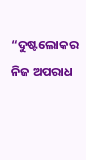“ଦୁଷ୍ଟଲୋକର ନିଜ ଅପରାଧ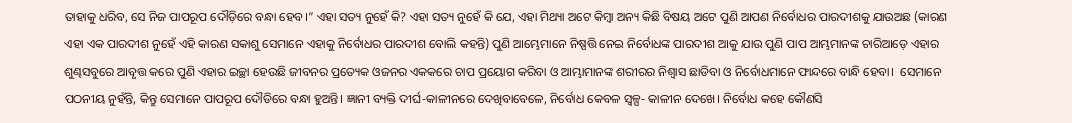ତାହାକୁ ଧରିବ, ସେ ନିଜ ପାପରୂପ ଦୌଡ଼ିରେ ବନ୍ଧା ହେବ।” ଏହା ସତ୍ୟ ନୁହେଁ କି? ଏହା ସତ୍ୟ ନୁହେଁ କି ଯେ, ଏହା ମିଥ୍ୟା ଅଟେ କିମ୍ବା ଅନ୍ୟ କିଛି ବିଷୟ ଅଟେ ପୁଣି ଆପଣ ନିର୍ବୋଧର ପାରଦୀଶକୁ ଯାଉଅଛ (କାରଣ ଏହା ଏକ ପାରଦୀଶ ନୁହେଁ ଏହି କାରଣ ସକାଶୁ ସେମାନେ ଏହାକୁ ନିର୍ବୋଧର ପାରଦୀଶ ବୋଲି କହନ୍ତି) ପୁଣି ଆମ୍ଭେମାନେ ନିଷ୍ପତ୍ତି ନେଇ ନିର୍ବୋଧଙ୍କ ପାରଦୀଶ ଆକୁ ଯାଉ ପୁଣି ପାପ ଆମ୍ଭମାନଙ୍କ ଚାରିଆଡ଼େ ଏହାର ଶୁଣ୍ଢସବୁରେ ଆବୃତ୍ତ କରେ ପୁଣି ଏହାର ଇଚ୍ଛା ହେଉଛି ଜୀବନର ପ୍ରତ୍ୟେକ ଓଜନର ଏକକରେ ଚାପ ପ୍ରୟୋଗ କରିବା ଓ ଆମ୍ଭାମାନଙ୍କ ଶରୀରର ନିଶ୍ୱାସ ଛାଡିବା ଓ ନିର୍ବୋଧମାନେ ଫାନ୍ଦରେ ବାନ୍ଧି ହେବା।  ସେମାନେ ପଠନୀୟ ନୁହଁନ୍ତି, କିନ୍ତୁ ସେମାନେ ପାପରୂପ ଦୌଡିରେ ବନ୍ଧା ହୁଅନ୍ତି। ଜ୍ଞାନୀ ବ୍ୟକ୍ତି ଦୀର୍ଘ-କାଳୀନରେ ଦେଖିବାବେଳେ, ନିର୍ବୋଧ କେବଳ ସ୍ୱଳ୍ପ- କାଳୀନ ଦେଖେ। ନିର୍ବୋଧ କହେ କୌଣସି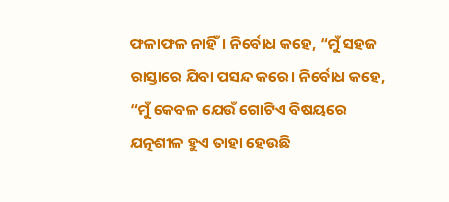ଫଳାଫଳ ନାହିଁ। ନିର୍ବୋଧ କହେ, “ମୁଁ ସହଜ ରାସ୍ତାରେ ଯିବା ପସନ୍ଦ କରେ। ନିର୍ବୋଧ କହେ, “ମୁଁ କେବଳ ଯେଉଁ ଗୋଟିଏ ବିଷୟରେ ଯତ୍ନଶୀଳ ହୁଏ ତାହା ହେଉଛି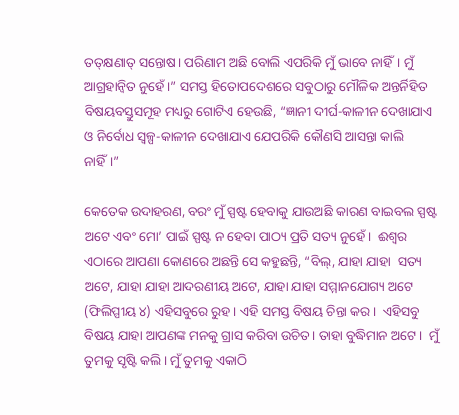ତତ୍‌କ୍ଷଣାତ୍ ସନ୍ତୋଷ। ପରିଣାମ ଅଛି ବୋଲି ଏପରିକି ମୁଁ ଭାବେ ନାହିଁ। ମୁଁ ଆଗ୍ରହାନ୍ଵିତ ନୁହେଁ।” ସମସ୍ତ ହିତୋପଦେଶରେ ସବୁଠାରୁ ମୌଳିକ ଅନ୍ତର୍ନିହିତ ବିଷୟବସ୍ତୁସମୂହ ମଧ୍ୟରୁ ଗୋଟିଏ ହେଉଛି, “ଜ୍ଞାନୀ ଦୀର୍ଘ-କାଳୀନ ଦେଖାଯାଏ ଓ ନିର୍ବୋଧ ସ୍ୱଳ୍ପ-କାଳୀନ ଦେଖାଯାଏ ଯେପରିକି କୌଣସି ଆସନ୍ତା କାଲି ନାହିଁ।”

କେତେକ ଉଦାହରଣ, ବରଂ ମୁଁ ସ୍ପଷ୍ଟ ହେବାକୁ ଯାଉଅଛି କାରଣ ବାଇବଲ ସ୍ପଷ୍ଟ ଅଟେ ଏବଂ ମୋ’ ପାଇଁ ସ୍ପଷ୍ଟ ନ ହେବା ପାଠ୍ୟ ପ୍ରତି ସତ୍ୟ ନୁହେଁ।  ଈଶ୍ୱର ଏଠାରେ ଆପଣା କୋଣରେ ଅଛନ୍ତି ସେ କହୁଛନ୍ତି, “ବିଲ୍, ଯାହା ଯାହା  ସତ୍ୟ ଅଟେ, ଯାହା ଯାହା ଆଦରଣୀୟ ଅଟେ, ଯାହା ଯାହା ସମ୍ମାନଯୋଗ୍ୟ ଅଟେ (ଫିଲିପ୍ପୀୟ ୪) ଏହିସବୁରେ ରୁହ। ଏହି ସମସ୍ତ ବିଷୟ ଚିନ୍ତା କର।  ଏହିସବୁ ବିଷୟ ଯାହା ଆପଣଙ୍କ ମନକୁ ଗ୍ରାସ କରିବା ଉଚିତ। ତାହା ବୁଦ୍ଧିମାନ ଅଟେ।  ମୁଁ ତୁମକୁ ସୃଷ୍ଟି କଲି। ମୁଁ ତୁମକୁ ଏକାଠି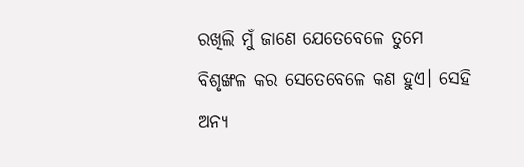ରଖିଲି ମୁଁ ଜାଣେ ଯେତେବେଳେ ତୁମେ ବିଶୃଙ୍ଖଳ କର ସେତେବେଳେ କଣ ହୁଏ। ସେହି ଅନ୍ୟ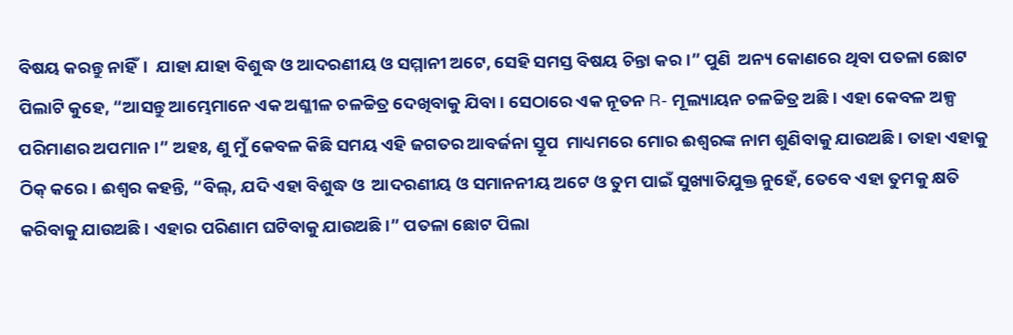ବିଷୟ କରନ୍ତୁ ନାହିଁ।  ଯାହା ଯାହା ବିଶୁଦ୍ଧ ଓ ଆଦରଣୀୟ ଓ ସମ୍ମାନୀ ଅଟେ, ସେହି ସମସ୍ତ ବିଷୟ ଚିନ୍ତା କର।” ପୁଣି  ଅନ୍ୟ କୋଣରେ ଥିବା ପତଳା ଛୋଟ ପିଲାଟି କୁହେ, “ଆସନ୍ତୁ ଆମ୍ଭେମାନେ ଏକ ଅଶ୍ଳୀଳ ଚଳଚ୍ଚିତ୍ର ଦେଖିବାକୁ ଯିବା। ସେଠାରେ ଏକ ନୂତନ R- ମୂଲ୍ୟାୟନ ଚଳଚ୍ଚିତ୍ର ଅଛି। ଏହା କେବଳ ଅଳ୍ପ ପରିମାଣର ଅପମାନ।” ଅହଃ, ଣୁ ମୁଁ କେବଳ କିଛି ସମୟ ଏହି ଜଗତର ଆବର୍ଜନା ସ୍ତୂପ  ମାଧ୍ୟମରେ ମୋର ଈଶ୍ୱରଙ୍କ ନାମ ଶୁଣିବାକୁ ଯାଉଅଛି। ତାହା ଏହାକୁ ଠିକ୍ କରେ। ଈଶ୍ୱର କହନ୍ତି, “ବିଲ୍, ଯଦି ଏହା ବିଶୁଦ୍ଧ ଓ  ଆଦରଣୀୟ ଓ ସମାନନୀୟ ଅଟେ ଓ ତୁମ ପାଇଁ ସୁଖ୍ୟାତିଯୁକ୍ତ ନୁହେଁ, ତେବେ ଏହା ତୁମକୁ କ୍ଷତି କରିବାକୁ ଯାଉଅଛି। ଏହାର ପରିଣାମ ଘଟିବାକୁ ଯାଉଅଛି।” ପତଳା ଛୋଟ ପିଲା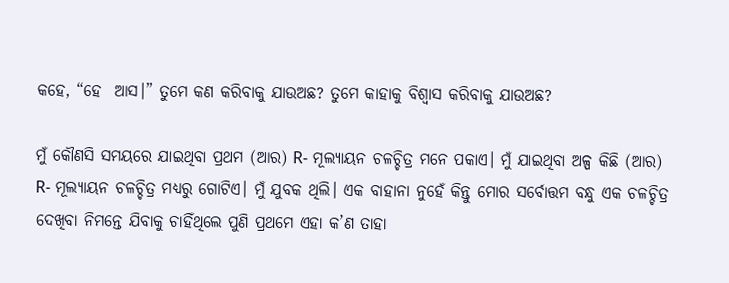କହେ, “ହେ  ଆସ।” ତୁମେ କଣ କରିବାକୁ ଯାଉଅଛ? ତୁମେ କାହାକୁ ବିଶ୍ୱାସ କରିବାକୁ ଯାଉଅଛ?

ମୁଁ କୌଣସି ସମୟରେ ଯାଇଥିବା ପ୍ରଥମ (ଆର) R- ମୂଲ୍ୟାୟନ ଚଳଚ୍ଚିତ୍ର ମନେ ପକାଏ। ମୁଁ ଯାଇଥିବା ଅଳ୍ପ କିଛି (ଆର)  R- ମୂଲ୍ୟାୟନ ଚଳଚ୍ଚିତ୍ର ମଧ୍ୟରୁ ଗୋଟିଏ। ମୁଁ ଯୁବକ ଥିଲି। ଏକ ବାହାନା ନୁହେଁ କିନ୍ତୁ ମୋର ସର୍ବୋତ୍ତମ ବନ୍ଧୁ ଏକ ଚଳଚ୍ଚିତ୍ର ଦେଖିବା ନିମନ୍ତେ ଯିବାକୁ ଚାହିଁଥିଲେ ପୁଣି ପ୍ରଥମେ ଏହା କ’ଣ ତାହା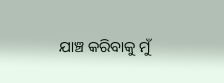ଯାଞ୍ଚ କରିବାକୁ ମୁଁ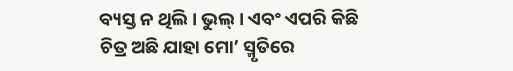ବ୍ୟସ୍ତ ନ ଥିଲି। ଭୁଲ୍। ଏବଂ ଏପରି କିଛି ଚିତ୍ର ଅଛି ଯାହା ମୋ’ ସ୍ମୃତିରେ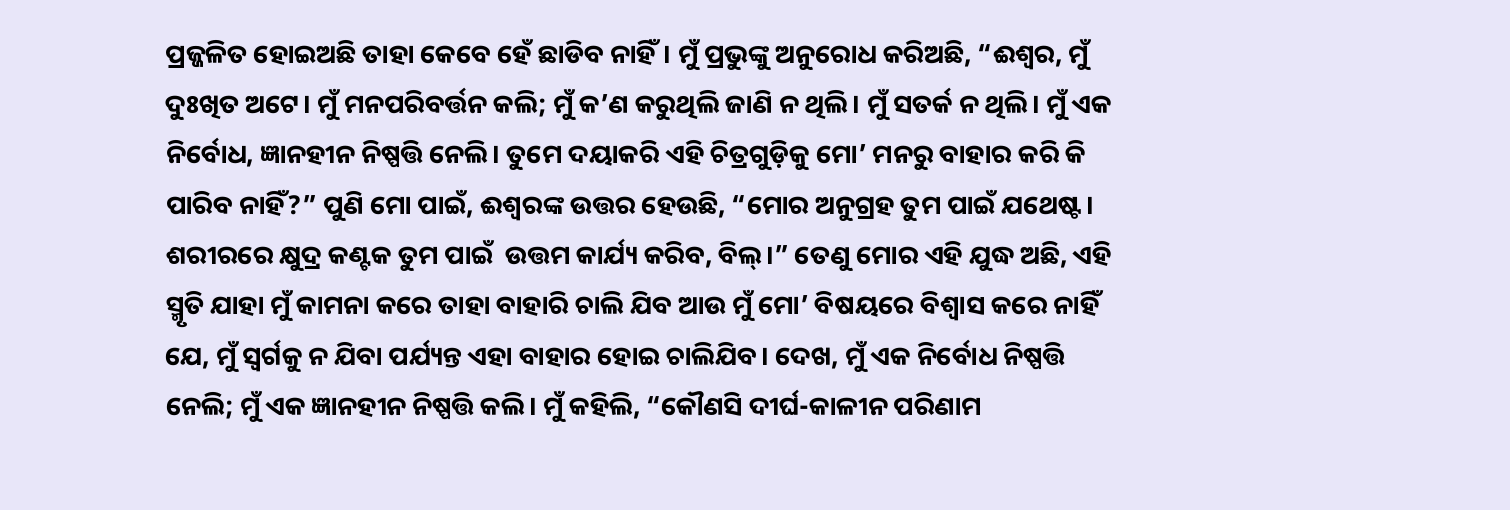ପ୍ରଜ୍ଜଳିତ ହୋଇଅଛି ତାହା କେବେ ହେଁ ଛାଡିବ ନାହିଁ। ମୁଁ ପ୍ରଭୁଙ୍କୁ ଅନୁରୋଧ କରିଅଛି, “ଈଶ୍ୱର, ମୁଁ ଦୁଃଖିତ ଅଟେ। ମୁଁ ମନପରିବର୍ତ୍ତନ କଲି; ମୁଁ କ’ଣ କରୁଥିଲି ଜାଣି ନ ଥିଲି। ମୁଁ ସତର୍କ ନ ଥିଲି। ମୁଁ ଏକ ନିର୍ବୋଧ, ଜ୍ଞାନହୀନ ନିଷ୍ପତ୍ତି ନେଲି। ତୁମେ ଦୟାକରି ଏହି ଚିତ୍ରଗୁଡ଼ିକୁ ମୋ’ ମନରୁ ବାହାର କରି କି ପାରିବ ନାହିଁ?” ପୁଣି ମୋ ପାଇଁ, ଈଶ୍ୱରଙ୍କ ଉତ୍ତର ହେଉଛି, “ମୋର ଅନୁଗ୍ରହ ତୁମ ପାଇଁ ଯଥେଷ୍ଟ। ଶରୀରରେ କ୍ଷୁଦ୍ର କଣ୍ଟକ ତୁମ ପାଇଁ  ଉତ୍ତମ କାର୍ଯ୍ୟ କରିବ, ବିଲ୍।” ତେଣୁ ମୋର ଏହି ଯୁଦ୍ଧ ଅଛି, ଏହି ସ୍ମୃତି ଯାହା ମୁଁ କାମନା କରେ ତାହା ବାହାରି ଚାଲି ଯିବ ଆଉ ମୁଁ ମୋ’ ବିଷୟରେ ବିଶ୍ୱାସ କରେ ନାହିଁ ଯେ, ମୁଁ ସ୍ୱର୍ଗକୁ ନ ଯିବା ପର୍ଯ୍ୟନ୍ତ ଏହା ବାହାର ହୋଇ ଚାଲିଯିବ। ଦେଖ, ମୁଁ ଏକ ନିର୍ବୋଧ ନିଷ୍ପତ୍ତି ନେଲି; ମୁଁ ଏକ ଜ୍ଞାନହୀନ ନିଷ୍ପତ୍ତି କଲି। ମୁଁ କହିଲି, “କୌଣସି ଦୀର୍ଘ-କାଳୀନ ପରିଣାମ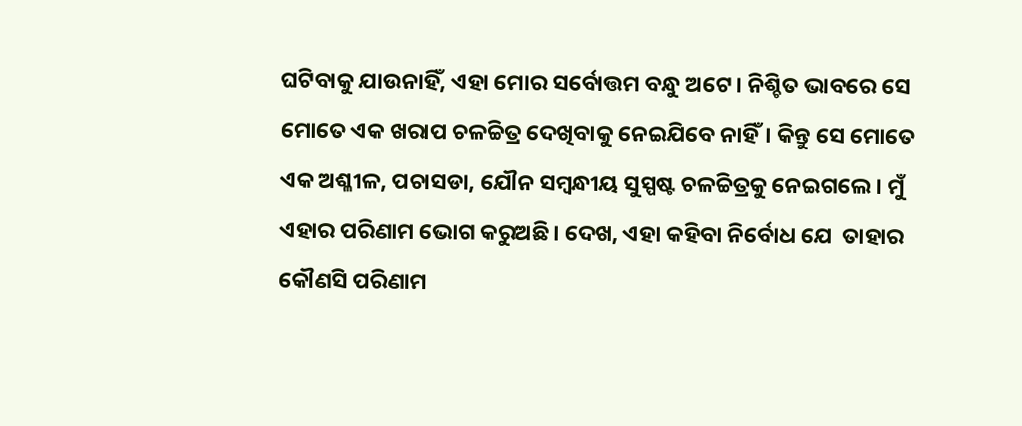ଘଟିବାକୁ ଯାଉନାହିଁ, ଏହା ମୋର ସର୍ବୋତ୍ତମ ବନ୍ଧୁ ଅଟେ। ନିଶ୍ଚିତ ଭାବରେ ସେ ମୋତେ ଏକ ଖରାପ ଚଳଚ୍ଚିତ୍ର ଦେଖିବାକୁ ନେଇଯିବେ ନାହିଁ। କିନ୍ତୁ ସେ ମୋତେ ଏକ ଅଶ୍ଳୀଳ, ପଚାସଡା, ଯୌନ ସମ୍ବନ୍ଧୀୟ ସୁସ୍ପଷ୍ଟ ଚଳଚ୍ଚିତ୍ରକୁ ନେଇଗଲେ। ମୁଁ ଏହାର ପରିଣାମ ଭୋଗ କରୁଅଛି। ଦେଖ, ଏହା କହିବା ନିର୍ବୋଧ ଯେ  ତାହାର କୌଣସି ପରିଣାମ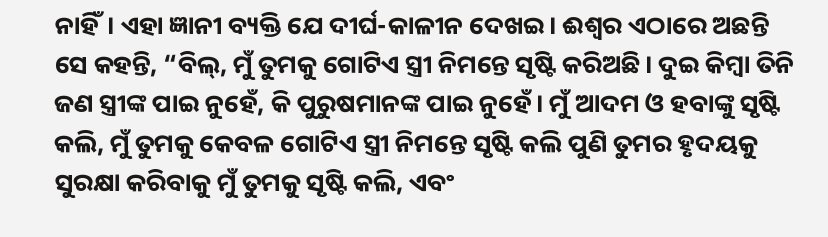ନାହିଁ। ଏହା ଜ୍ଞାନୀ ବ୍ୟକ୍ତି ଯେ ଦୀର୍ଘ-କାଳୀନ ଦେଖଇ। ଈଶ୍ୱର ଏଠାରେ ଅଛନ୍ତି ସେ କହନ୍ତି, “ବିଲ୍, ମୁଁ ତୁମକୁ ଗୋଟିଏ ସ୍ତ୍ରୀ ନିମନ୍ତେ ସୃଷ୍ଟି କରିଅଛି। ଦୁଇ କିମ୍ବା ତିନି ଜଣ ସ୍ତ୍ରୀଙ୍କ ପାଇ ନୁହେଁ, କି ପୁରୁଷମାନଙ୍କ ପାଇ ନୁହେଁ। ମୁଁ ଆଦମ ଓ ହବାଙ୍କୁ ସୃଷ୍ଟି କଲି, ମୁଁ ତୁମକୁ କେବଳ ଗୋଟିଏ ସ୍ତ୍ରୀ ନିମନ୍ତେ ସୃଷ୍ଟି କଲି ପୁଣି ତୁମର ହୃଦୟକୁ ସୁରକ୍ଷା କରିବାକୁ ମୁଁ ତୁମକୁ ସୃଷ୍ଟି କଲି, ଏବଂ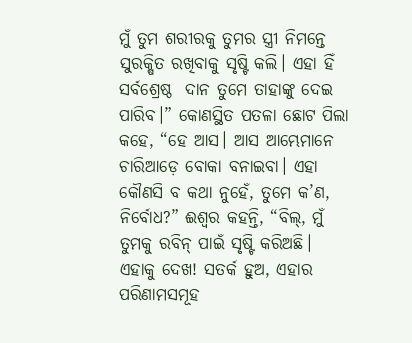ମୁଁ ତୁମ ଶରୀରକୁ ତୁମର ସ୍ତ୍ରୀ ନିମନ୍ତେ ସୁରକ୍ଷିତ ରଖିବାକୁ ସୃଷ୍ଟି କଲି। ଏହା ହିଁ ସର୍ବଶ୍ରେଷ୍ଠ  ଦାନ ତୁମେ ତାହାଙ୍କୁ ଦେଇ ପାରିବ।” କୋଣସ୍ଥିତ ପତଳା ଛୋଟ ପିଲା କହେ, “ହେ ଆସ। ଆସ ଆମ୍ଭେମାନେ ଚାରିଆଡ଼େ ବୋକା ବନାଇବା। ଏହା କୌଣସି ବ କଥା ନୁହେଁ, ତୁମେ କ’ଣ, ନିର୍ବୋଧ?” ଈଶ୍ୱର କହନ୍ତି, “ବିଲ୍, ମୁଁ ତୁମକୁ ରବିନ୍ ପାଇଁ ସୃଷ୍ଟି କରିଅଛି। ଏହାକୁ ଦେଖ! ସତର୍କ ହୁଅ, ଏହାର ପରିଣାମସମୂହ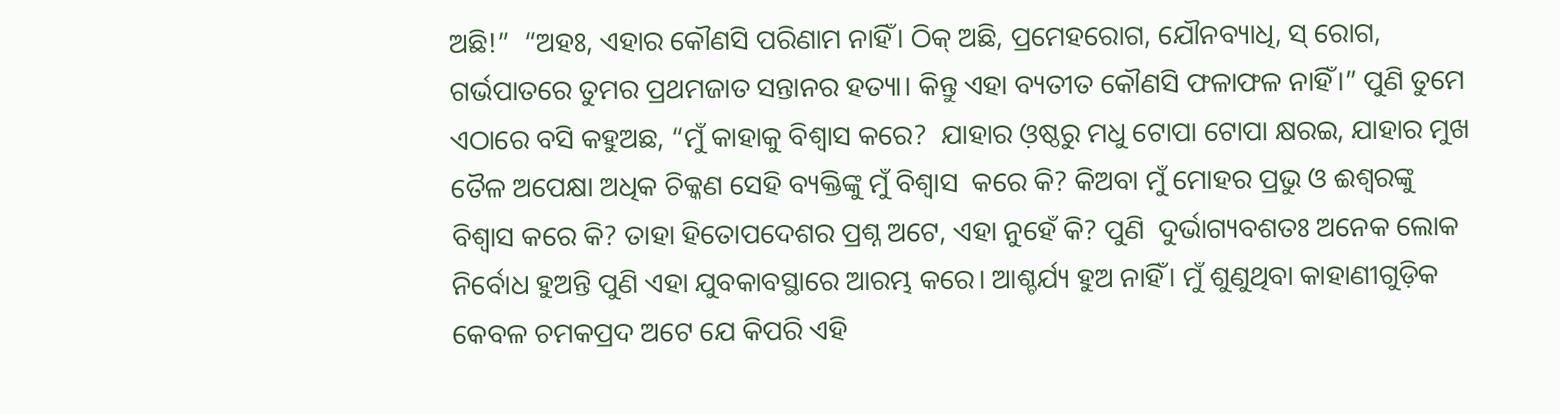ଅଛି!”  “ଅହଃ, ଏହାର କୌଣସି ପରିଣାମ ନାହିଁ। ଠିକ୍ ଅଛି, ପ୍ରମେହରୋଗ, ଯୌନବ୍ୟାଧି, ସ୍ ରୋଗ, ଗର୍ଭପାତରେ ତୁମର ପ୍ରଥମଜାତ ସନ୍ତାନର ହତ୍ୟା। କିନ୍ତୁ ଏହା ବ୍ୟତୀତ କୌଣସି ଫଳାଫଳ ନାହିଁ।” ପୁଣି ତୁମେ ଏଠାରେ ବସି କହୁଅଛ, “ମୁଁ କାହାକୁ ବିଶ୍ୱାସ କରେ?  ଯାହାର ଓ଼ଷ୍ଠରୁ ମଧୁ ଟୋପା ଟୋପା କ୍ଷରଇ, ଯାହାର ମୁଖ ତୈଳ ଅପେକ୍ଷା ଅଧିକ ଚିକ୍କଣ ସେହି ବ୍ୟକ୍ତିଙ୍କୁ ମୁଁ ବିଶ୍ୱାସ  କରେ କି? କିଅବା ମୁଁ ମୋହର ପ୍ରଭୁ ଓ ଈଶ୍ୱରଙ୍କୁ ବିଶ୍ୱାସ କରେ କି? ତାହା ହିତୋପଦେଶର ପ୍ରଶ୍ନ ଅଟେ, ଏହା ନୁହେଁ କି? ପୁଣି  ଦୁର୍ଭାଗ୍ୟବଶତଃ ଅନେକ ଲୋକ ନିର୍ବୋଧ ହୁଅନ୍ତି ପୁଣି ଏହା ଯୁବକାବସ୍ଥାରେ ଆରମ୍ଭ କରେ। ଆଶ୍ଚର୍ଯ୍ୟ ହୁଅ ନାହିଁ। ମୁଁ ଶୁଣୁଥିବା କାହାଣୀଗୁଡ଼ିକ କେବଳ ଚମକପ୍ରଦ ଅଟେ ଯେ କିପରି ଏହି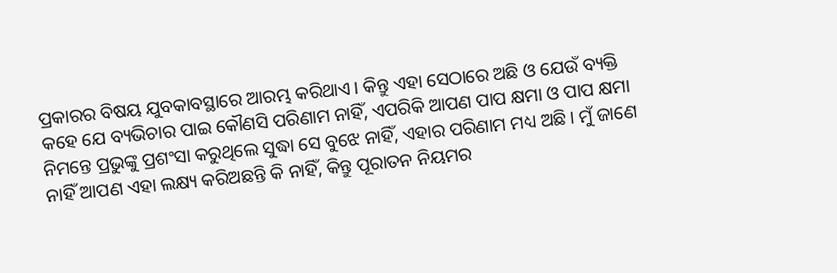ପ୍ରକାରର ବିଷୟ ଯୁବକାବସ୍ଥାରେ ଆରମ୍ଭ କରିଥାଏ। କିନ୍ତୁ ଏହା ସେଠାରେ ଅଛି ଓ ଯେଉଁ ବ୍ୟକ୍ତି କହେ ଯେ ବ୍ୟଭିଚାର ପାଇ କୌଣସି ପରିଣାମ ନାହିଁ, ଏପରିକି ଆପଣ ପାପ କ୍ଷମା ଓ ପାପ କ୍ଷମା ନିମନ୍ତେ ପ୍ରଭୁଙ୍କୁ ପ୍ରଶଂସା କରୁଥିଲେ ସୁଦ୍ଧା ସେ ବୁଝେ ନାହିଁ, ଏହାର ପରିଣାମ ମଧ୍ୟ ଅଛି। ମୁଁ ଜାଣେ ନାହିଁ ଆପଣ ଏହା ଲକ୍ଷ୍ୟ କରିଅଛନ୍ତି କି ନାହିଁ, କିନ୍ତୁ ପୂରାତନ ନିୟମର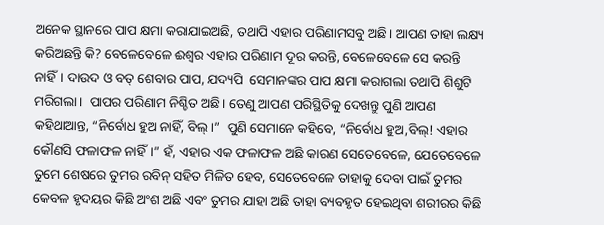ଅନେକ ସ୍ଥାନରେ ପାପ କ୍ଷମା କରାଯାଇଅଛି, ତଥାପି ଏହାର ପରିଣାମସବୁ ଅଛି। ଆପଣ ତାହା ଲକ୍ଷ୍ୟ କରିଅଛନ୍ତି କି? ବେଳେବେଳେ ଈଶ୍ୱର ଏହାର ପରିଣାମ ଦୂର କରନ୍ତି, ବେଳେବେଳେ ସେ କରନ୍ତି ନାହିଁ। ଦାଉଦ ଓ ବତ୍ ଶେବାର ପାପ, ଯଦ୍ୟପି  ସେମାନଙ୍କର ପାପ କ୍ଷମା କରାଗଲା ତଥାପି ଶିଶୁଟି ମରିଗଲା।  ପାପର ପରିଣାମ ନିଶ୍ଚିତ ଅଛି। ତେଣୁ ଆପଣ ପରିସ୍ଥିତିକୁ ଦେଖନ୍ତୁ ପୁଣି ଆପଣ କହିଥାଆନ୍ତ, “ନିର୍ବୋଧ ହୁଅ ନାହିଁ, ବିଲ୍।”  ପୁଣି ସେମାନେ କହିବେ, “ନିର୍ବୋଧ ହୁଅ,ବିଲ୍! ଏହାର କୌଣସି ଫଳାଫଳ ନାହିଁ।” ହଁ, ଏହାର ଏକ ଫଳାଫଳ ଅଛି କାରଣ ସେତେବେଳେ, ଯେତେବେଳେ ତୁମେ ଶେଷରେ ତୁମର ରବିନ୍ ସହିତ ମିଳିତ ହେବ, ସେତେବେଳେ ତାହାକୁ ଦେବା ପାଇଁ ତୁମର କେବଳ ହୃଦୟର କିଛି ଅଂଶ ଅଛି ଏବଂ ତୁମର ଯାହା ଅଛି ତାହା ବ୍ୟବହୃତ ହେଇଥିବା ଶରୀରର କିଛି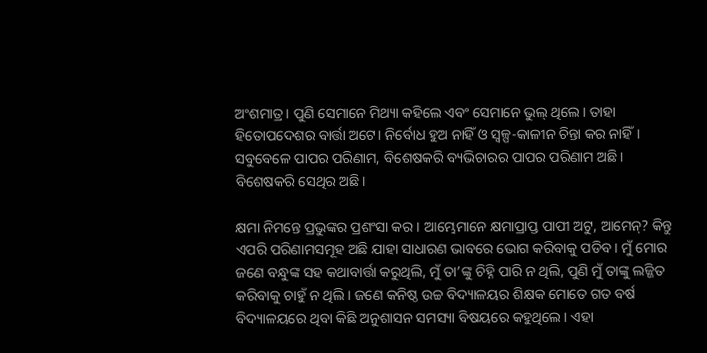ଅଂଶମାତ୍ର। ପୁଣି ସେମାନେ ମିଥ୍ୟା କହିଲେ ଏବଂ ସେମାନେ ଭୁଲ୍ ଥିଲେ। ତାହା ହିତୋପଦେଶର ବାର୍ତ୍ତା ଅଟେ। ନିର୍ବୋଧ ହୁଅ ନାହିଁ ଓ ସ୍ୱଳ୍ପ-କାଳୀନ ଚିନ୍ତା କର ନାହିଁ। ସବୁବେଳେ ପାପର ପରିଣାମ, ବିଶେଷକରି ବ୍ୟଭିଚାରର ପାପର ପରିଣାମ ଅଛି। ବିଶେଷକରି ସେଥିର ଅଛି।

କ୍ଷମା ନିମନ୍ତେ ପ୍ରଭୁଙ୍କର ପ୍ରଶଂସା କର। ଆମ୍ଭେମାନେ କ୍ଷମାପ୍ରାପ୍ତ ପାପୀ ଅଟୁ, ଆମେନ୍? କିନ୍ତୁ ଏପରି ପରିଣାମସମୂହ ଅଛି ଯାହା ସାଧାରଣ ଭାବରେ ଭୋଗ କରିବାକୁ ପଡିବ। ମୁଁ ମୋର ଜଣେ ବନ୍ଧୁଙ୍କ ସହ କଥାବାର୍ତ୍ତା କରୁଥିଲି, ମୁଁ ତା’ଙ୍କୁ ଚିହ୍ନି ପାରି ନ ଥିଲି, ପୁଣି ମୁଁ ତାଙ୍କୁ ଲଜ୍ଜିତ କରିବାକୁ ଚାହୁଁ ନ ଥିଲି। ଜଣେ କନିଷ୍ଠ ଉଚ୍ଚ ବିଦ୍ୟାଳୟର ଶିକ୍ଷକ ମୋତେ ଗତ ବର୍ଷ ବିଦ୍ୟାଳୟରେ ଥିବା କିଛି ଅନୁଶାସନ ସମସ୍ୟା ବିଷୟରେ କହୁଥିଲେ। ଏହା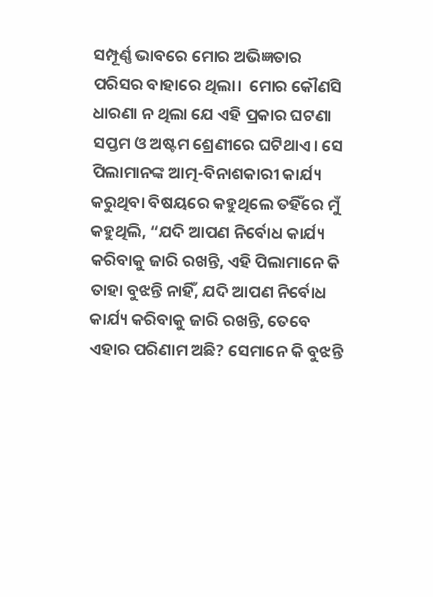ସମ୍ପୂର୍ଣ୍ଣ ଭାବରେ ମୋର ଅଭିଜ୍ଞତାର ପରିସର ବାହାରେ ଥିଲା।  ମୋର କୌଣସି ଧାରଣା ନ ଥିଲା ଯେ ଏହି ପ୍ରକାର ଘଟଣା ସପ୍ତମ ଓ ଅଷ୍ଟମ ଶ୍ରେଣୀରେ ଘଟିଥାଏ। ସେ ପିଲାମାନଙ୍କ ଆତ୍ମ-ବିନାଶକାରୀ କାର୍ଯ୍ୟ କରୁଥିବା ବିଷୟରେ କହୁଥିଲେ ତହିଁରେ ମୁଁ କହୁଥିଲି, “ଯଦି ଆପଣ ନିର୍ବୋଧ କାର୍ଯ୍ୟ କରିବାକୁ ଜାରି ରଖନ୍ତି, ଏହି ପିଲାମାନେ କି ତାହା ବୁଝନ୍ତି ନାହିଁ, ଯଦି ଆପଣ ନିର୍ବୋଧ କାର୍ଯ୍ୟ କରିବାକୁ ଜାରି ରଖନ୍ତି, ତେବେ ଏହାର ପରିଣାମ ଅଛି? ସେମାନେ କି ବୁଝନ୍ତି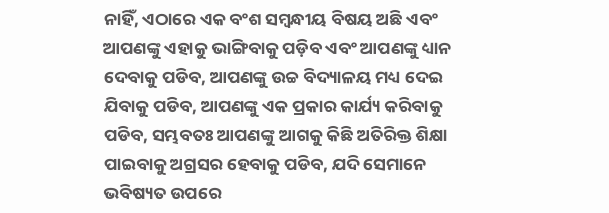ନାହିଁ, ଏଠାରେ ଏକ ବଂଶ ସମ୍ବନ୍ଧୀୟ ବିଷୟ ଅଛି ଏବଂ ଆପଣଙ୍କୁ ଏହାକୁ ଭାଙ୍ଗିବାକୁ ପଡ଼ିବ ଏବଂ ଆପଣଙ୍କୁ ଧ୍ୟାନ ଦେବାକୁ ପଡିବ, ଆପଣଙ୍କୁ ଉଚ୍ଚ ବିଦ୍ୟାଳୟ ମଧ୍ୟ ଦେଇ ଯିବାକୁ ପଡିବ, ଆପଣଙ୍କୁ ଏକ ପ୍ରକାର କାର୍ଯ୍ୟ କରିବାକୁ ପଡିବ, ସମ୍ଭବତଃ ଆପଣଙ୍କୁ ଆଗକୁ କିଛି ଅତିରିକ୍ତ ଶିକ୍ଷା ପାଇବାକୁ ଅଗ୍ରସର ହେବାକୁ ପଡିବ, ଯଦି ସେମାନେ ଭବିଷ୍ୟତ ଉପରେ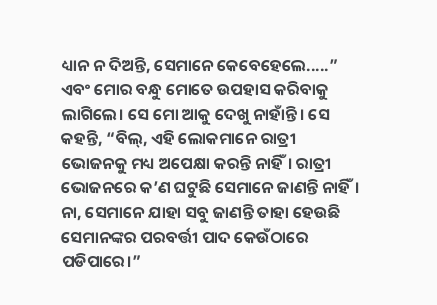ଧ୍ୟାନ ନ ଦିଅନ୍ତି, ସେମାନେ କେବେହେଲେ.....” ଏବଂ ମୋର ବନ୍ଧୁ ମୋତେ ଉପହାସ କରିବାକୁ ଲାଗିଲେ। ସେ ମୋ ଆକୁ ଦେଖୁ ନାହାଁନ୍ତି। ସେ କହନ୍ତି, “ବିଲ୍, ଏହି ଲୋକମାନେ ରାତ୍ରୀ ଭୋଜନକୁ ମଧ୍ୟ ଅପେକ୍ଷା କରନ୍ତି ନାହିଁ। ରାତ୍ରୀ ଭୋଜନରେ କ’ଣ ଘଟୁଛି ସେମାନେ ଜାଣନ୍ତି ନାହିଁ। ନା, ସେମାନେ ଯାହା ସବୁ ଜାଣନ୍ତି ତାହା ହେଉଛି ସେମାନଙ୍କର ପରବର୍ତ୍ତୀ ପାଦ କେଉଁଠାରେ ପଡିପାରେ।”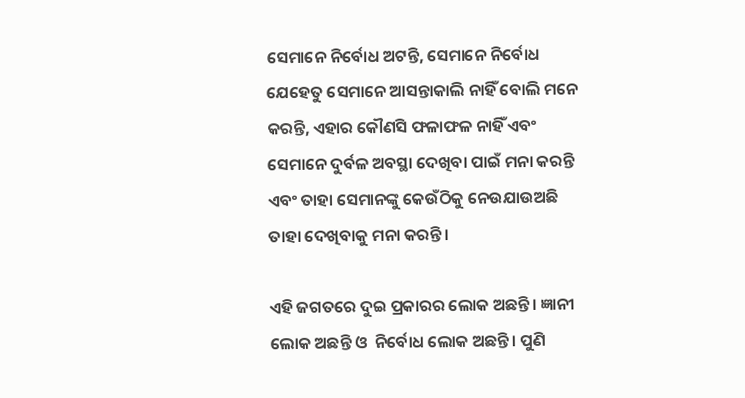ସେମାନେ ନିର୍ବୋଧ ଅଟନ୍ତି, ସେମାନେ ନିର୍ବୋଧ ଯେହେତୁ ସେମାନେ ଆସନ୍ତାକାଲି ନାହିଁ ବୋଲି ମନେ କରନ୍ତି, ଏହାର କୌଣସି ଫଳାଫଳ ନାହିଁ ଏବଂ ସେମାନେ ଦୁର୍ବଳ ଅବସ୍ଥା ଦେଖିବା ପାଇଁ ମନା କରନ୍ତି ଏବଂ ତାହା ସେମାନଙ୍କୁ କେଉଁଠିକୁ ନେଉଯାଉଅଛି ତାହା ଦେଖିବାକୁ ମନା କରନ୍ତି।

ଏହି ଜଗତରେ ଦୁଇ ପ୍ରକାରର ଲୋକ ଅଛନ୍ତି। ଜ୍ଞାନୀ ଲୋକ ଅଛନ୍ତି ଓ  ନିର୍ବୋଧ ଲୋକ ଅଛନ୍ତି। ପୁଣି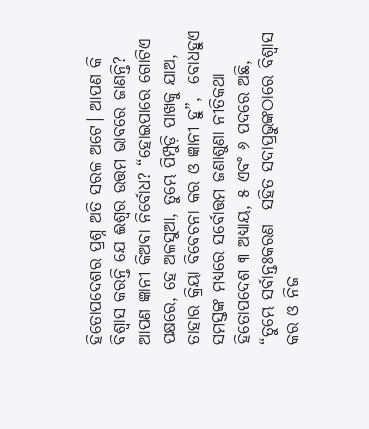ହିତୋପଦେଶର ପ୍ରଶ୍ନ ଅତି ସରଳ ଅଟେ। ଆପଣ କି ବିଶ୍ୱାସ କରନ୍ତି ଯେ ଈଶ୍ୱର ଉତ୍ତମ ଭାବରେ ଜାଣନ୍ତି? ଆପଣ ଜ୍ଞାନୀ କିଅବା ନିର୍ବୋଧ? “ହୋଇପାରେ ଗୋଟିଏ ପକ୍ଷରେ, ହେ ଅଳସୁଆ, ତୁମ୍ଭେ ପିମ୍ପୁଡ଼ି ପାଖକୁ ଯାଅ, ତାହାର କ୍ରିୟା ବିବେଚନା କର ଓ ଜ୍ଞାନୀ ହୁ”,  ବୋଧହୁଏ ସମସ୍ତଙ୍କ ମଧ୍ୟରେ ସର୍ବୋତ୍ତମ ଜଣାଶୁଣା ନୀତିକଥା ହିତୋପଦେଶ ୩ ଅଧ୍ୟାୟ, ୫ ଏବଂ ୬ ପଦରେ ଅଛି, “ତୁମ୍ଭେ ସର୍ବାନ୍ତଃକରଣ  ସହିତ ସଦାପ୍ରଭୁଙ୍କଠାରେ ବିଶ୍ୱାସ କର ଓ ନିଜ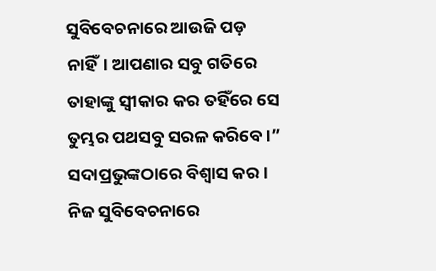ସୁବିବେଚନାରେ ଆଉଜି ପଡ଼ ନାହିଁ। ଆପଣାର ସବୁ ଗତିରେ ତାହାଙ୍କୁ ସ୍ୱୀକାର କର ତହିଁରେ ସେ ତୁମ୍ଭର ପଥସବୁ ସରଳ କରିବେ।” ସଦାପ୍ରଭୁଙ୍କଠାରେ ବିଶ୍ୱାସ କର। ନିଜ ସୁବିବେଚନାରେ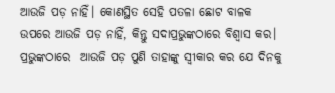ଆଉଜି ପଡ଼ ନାହିଁ। କୋଣସ୍ଥିତ ସେହି ପତଳା ଛୋଟ ବାଳକ ଉପରେ ଆଉଜି ପଡ଼ ନାହିଁ, କିନ୍ତୁ ସଦାପ୍ରଭୁଙ୍କଠାରେ ବିଶ୍ୱାସ କର। ପ୍ରଭୁଙ୍କଠାରେ  ଆଉଜି ପଡ଼ ପୁଣି ତାହାଙ୍କୁ ସ୍ୱୀକାର କର ଯେ ଦିନକୁ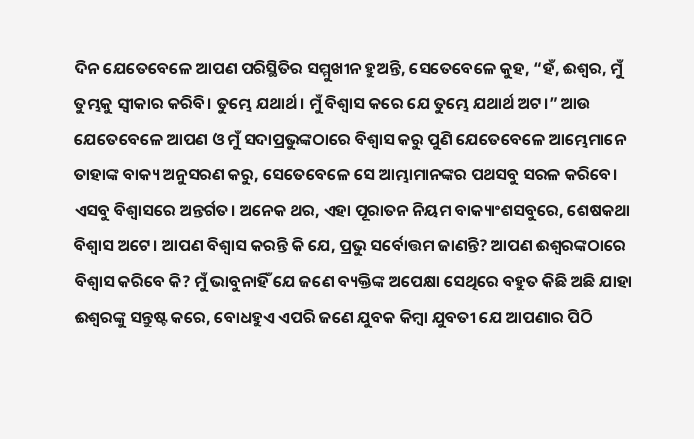ଦିନ ଯେତେବେଳେ ଆପଣ ପରିସ୍ଥିତିର ସମ୍ମୁଖୀନ ହୁଅନ୍ତି, ସେତେବେଳେ କୁହ, “ହଁ, ଈଶ୍ୱର, ମୁଁ ତୁମ୍ଭକୁ ସ୍ୱୀକାର କରିବି। ତୁମ୍ଭେ ଯଥାର୍ଥ। ମୁଁ ବିଶ୍ୱାସ କରେ ଯେ ତୁମ୍ଭେ ଯଥାର୍ଥ ଅଟ।” ଆଉ ଯେତେବେଳେ ଆପଣ ଓ ମୁଁ ସଦାପ୍ରଭୁଙ୍କଠାରେ ବିଶ୍ୱାସ କରୁ ପୁଣି ଯେତେବେଳେ ଆମ୍ଭେମାନେ ତାହାଙ୍କ ବାକ୍ୟ ଅନୁସରଣ କରୁ, ସେତେବେଳେ ସେ ଆମ୍ଭାମାନଙ୍କର ପଥସବୁ ସରଳ କରିବେ। ଏସବୁ ବିଶ୍ୱାସରେ ଅନ୍ତର୍ଗତ। ଅନେକ ଥର, ଏହା ପୂରାତନ ନିୟମ ବାକ୍ୟାଂଶସବୁରେ, ଶେଷକଥା ବିଶ୍ୱାସ ଅଟେ। ଆପଣ ବିଶ୍ୱାସ କରନ୍ତି କି ଯେ, ପ୍ରଭୁ ସର୍ବୋତ୍ତମ ଜାଣନ୍ତି? ଆପଣ ଈଶ୍ୱରଙ୍କଠାରେ ବିଶ୍ୱାସ କରିବେ କି? ମୁଁ ଭାବୁନାହିଁ ଯେ ଜଣେ ବ୍ୟକ୍ତିଙ୍କ ଅପେକ୍ଷା ସେଥିରେ ବହୁତ କିଛି ଅଛି ଯାହା ଈଶ୍ୱରଙ୍କୁ ସନ୍ତୁଷ୍ଟ କରେ, ବୋଧହୁଏ ଏପରି ଜଣେ ଯୁବକ କିମ୍ବା ଯୁବତୀ ଯେ ଆପଣାର ପିଠି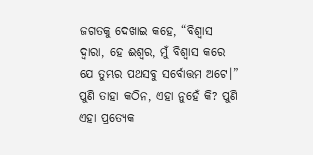ଜଗତକୁ ଦେଖାଇ କହେ, “ବିଶ୍ୱାସ ଦ୍ୱାରା, ହେ ଈଶ୍ୱର, ମୁଁ ବିଶ୍ୱାସ କରେ ଯେ ତୁମ୍ଭର ପଥସବୁ ସର୍ବୋତ୍ତମ ଅଟେ।” ପୁଣି ତାହା କଠିନ, ଏହା ନୁହେଁ କି? ପୁଣି ଏହା ପ୍ରତ୍ୟେକ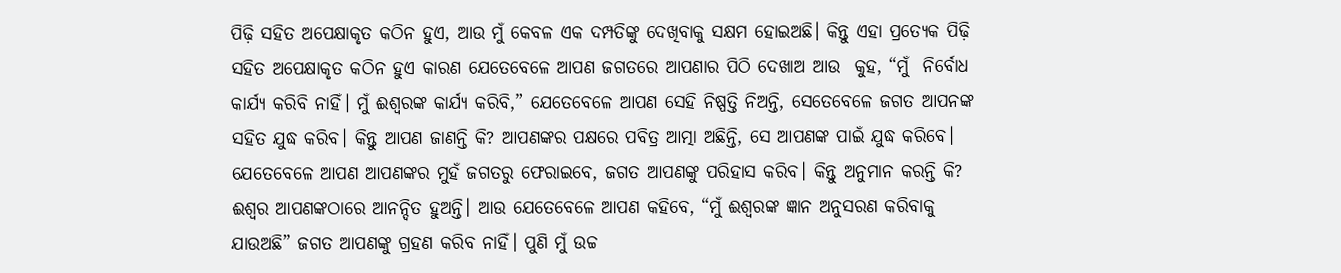ପିଢ଼ି ସହିତ ଅପେକ୍ଷାକୃତ କଠିନ ହୁଏ, ଆଉ ମୁଁ କେବଳ ଏକ ଦମ୍ପତିଙ୍କୁ ଦେଖିବାକୁ ସକ୍ଷମ ହୋଇଅଛି। କିନ୍ତୁ ଏହା ପ୍ରତ୍ୟେକ ପିଢ଼ି ସହିତ ଅପେକ୍ଷାକୃତ କଠିନ ହୁଏ କାରଣ ଯେତେବେଳେ ଆପଣ ଜଗତରେ ଆପଣାର ପିଠି ଦେଖାଅ ଆଉ  କୁହ, “ମୁଁ  ନିର୍ବୋଧ କାର୍ଯ୍ୟ କରିବି ନାହିଁ। ମୁଁ ଈଶ୍ୱରଙ୍କ କାର୍ଯ୍ୟ କରିବି,” ଯେତେବେଳେ ଆପଣ ସେହି ନିଷ୍ପତ୍ତି ନିଅନ୍ତି, ସେତେବେଳେ ଜଗତ ଆପନଙ୍କ ସହିତ ଯୁଦ୍ଧ କରିବ। କିନ୍ତୁ ଆପଣ ଜାଣନ୍ତି କି? ଆପଣଙ୍କର ପକ୍ଷରେ ପବିତ୍ର ଆତ୍ମା ଅଛିନ୍ତି, ସେ ଆପଣଙ୍କ ପାଇଁ ଯୁଦ୍ଧ କରିବେ। ଯେତେବେଳେ ଆପଣ ଆପଣଙ୍କର ମୁହଁ ଜଗତରୁ ଫେରାଇବେ, ଜଗତ ଆପଣଙ୍କୁ ପରିହାସ କରିବ। କିନ୍ତୁ ଅନୁମାନ କରନ୍ତି କି? ଈଶ୍ୱର ଆପଣଙ୍କଠାରେ ଆନନ୍ଦିତ ହୁଅନ୍ତି। ଆଉ ଯେତେବେଳେ ଆପଣ କହିବେ, “ମୁଁ ଈଶ୍ୱରଙ୍କ ଜ୍ଞାନ ଅନୁସରଣ କରିବାକୁ ଯାଉଅଛି” ଜଗତ ଆପଣଙ୍କୁ ଗ୍ରହଣ କରିବ ନାହିଁ। ପୁଣି ମୁଁ ଉଚ୍ଚ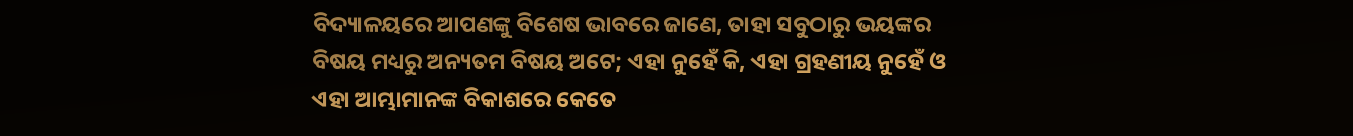ବିଦ୍ୟାଳୟରେ ଆପଣଙ୍କୁ ବିଶେଷ ଭାବରେ ଜାଣେ, ତାହା ସବୁଠାରୁ ଭୟଙ୍କର ବିଷୟ ମଧ୍ୟରୁ ଅନ୍ୟତମ ବିଷୟ ଅଟେ; ଏହା ନୁହେଁ କି, ଏହା ଗ୍ରହଣୀୟ ନୁହେଁ ଓ ଏହା ଆମ୍ଭାମାନଙ୍କ ବିକାଶରେ କେତେ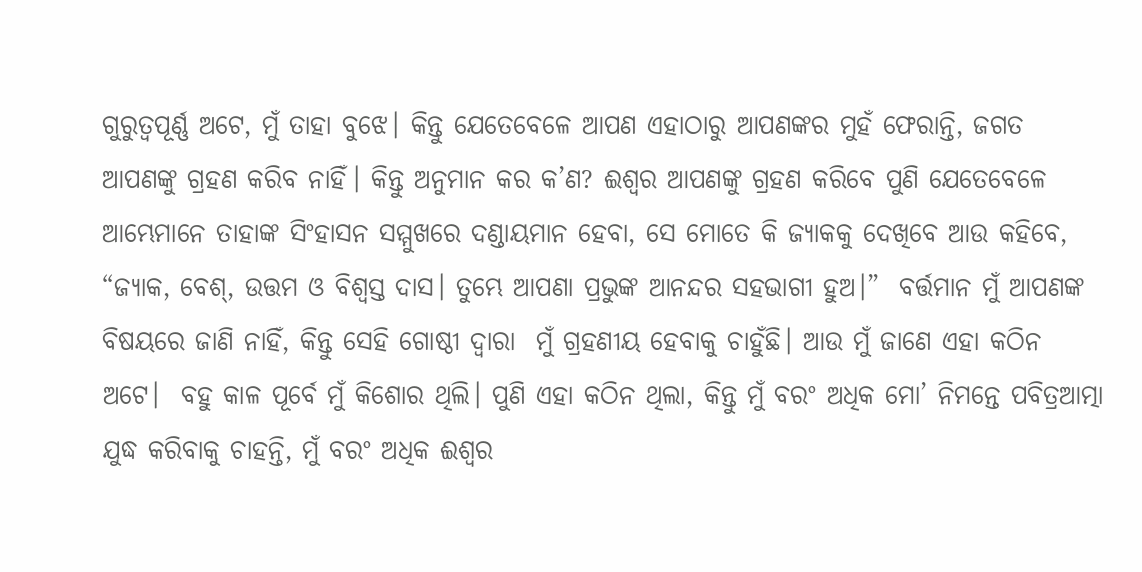ଗୁରୁତ୍ୱପୂର୍ଣ୍ଣ ଅଟେ, ମୁଁ ତାହା ବୁଝେ। କିନ୍ତୁ ଯେତେବେଳେ ଆପଣ ଏହାଠାରୁ ଆପଣଙ୍କର ମୁହଁ ଫେରାନ୍ତି, ଜଗତ ଆପଣଙ୍କୁ ଗ୍ରହଣ କରିବ ନାହିଁ। କିନ୍ତୁ ଅନୁମାନ କର କ’ଣ? ଈଶ୍ୱର ଆପଣଙ୍କୁ ଗ୍ରହଣ କରିବେ ପୁଣି ଯେତେବେଳେ ଆମ୍ଭେମାନେ ତାହାଙ୍କ ସିଂହାସନ ସମ୍ମୁଖରେ ଦଣ୍ଡାୟମାନ ହେବା, ସେ ମୋତେ କି ଜ୍ୟାକକୁ ଦେଖିବେ ଆଉ କହିବେ, “ଜ୍ୟାକ, ବେଶ୍, ଉତ୍ତମ ଓ ବିଶ୍ୱସ୍ତ ଦାସ। ତୁମ୍ଭେ ଆପଣା ପ୍ରଭୁଙ୍କ ଆନନ୍ଦର ସହଭାଗୀ ହୁଅ।”  ବର୍ତ୍ତମାନ ମୁଁ ଆପଣଙ୍କ ବିଷୟରେ ଜାଣି ନାହିଁ, କିନ୍ତୁ ସେହି ଗୋଷ୍ଠୀ ଦ୍ୱାରା  ମୁଁ ଗ୍ରହଣୀୟ ହେବାକୁ ଚାହୁଁଛି। ଆଉ ମୁଁ ଜାଣେ ଏହା କଠିନ ଅଟେ।  ବହୁ କାଳ ପୂର୍ବେ ମୁଁ କିଶୋର ଥିଲି। ପୁଣି ଏହା କଠିନ ଥିଲା, କିନ୍ତୁ ମୁଁ ବରଂ ଅଧିକ ମୋ’ ନିମନ୍ତେ ପବିତ୍ରଆତ୍ମା ଯୁଦ୍ଧ କରିବାକୁ ଚାହନ୍ତି, ମୁଁ ବରଂ ଅଧିକ ଈଶ୍ୱର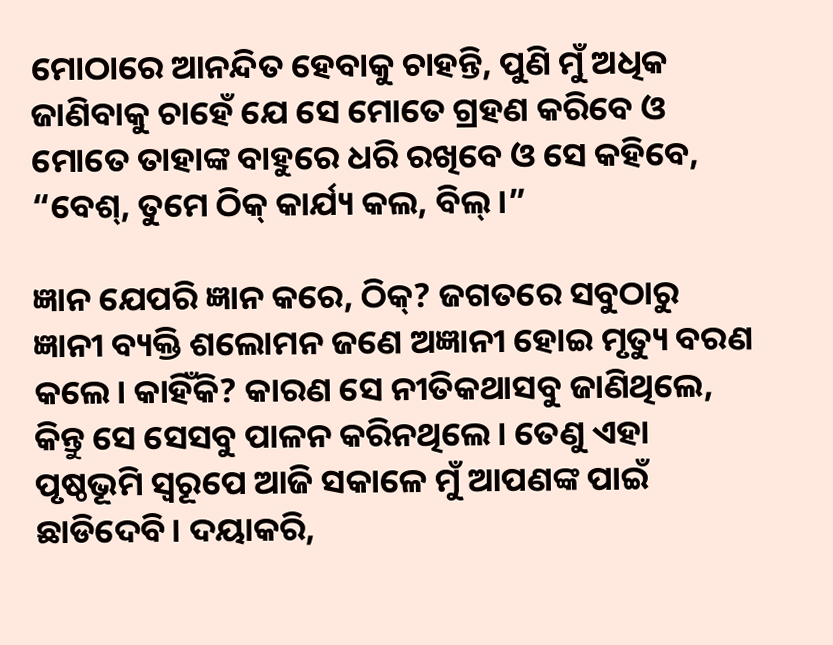ମୋଠାରେ ଆନନ୍ଦିତ ହେବାକୁ ଚାହନ୍ତି, ପୁଣି ମୁଁ ଅଧିକ ଜାଣିବାକୁ ଚାହେଁ ଯେ ସେ ମୋତେ ଗ୍ରହଣ କରିବେ ଓ ମୋତେ ତାହାଙ୍କ ବାହୁରେ ଧରି ରଖିବେ ଓ ସେ କହିବେ, “ବେଶ୍, ତୁମେ ଠିକ୍ କାର୍ଯ୍ୟ କଲ, ବିଲ୍।”

ଜ୍ଞାନ ଯେପରି ଜ୍ଞାନ କରେ, ଠିକ୍? ଜଗତରେ ସବୁଠାରୁ ଜ୍ଞାନୀ ବ୍ୟକ୍ତି ଶଲୋମନ ଜଣେ ଅଜ୍ଞାନୀ ହୋଇ ମୃତ୍ୟୁ ବରଣ କଲେ। କାହିଁକି? କାରଣ ସେ ନୀତିକଥାସବୁ ଜାଣିଥିଲେ, କିନ୍ତୁ ସେ ସେସବୁ ପାଳନ କରିନଥିଲେ। ତେଣୁ ଏହା ପୃଷ୍ଠଭୂମି ସ୍ୱରୂପେ ଆଜି ସକାଳେ ମୁଁ ଆପଣଙ୍କ ପାଇଁ ଛାଡିଦେବି। ଦୟାକରି,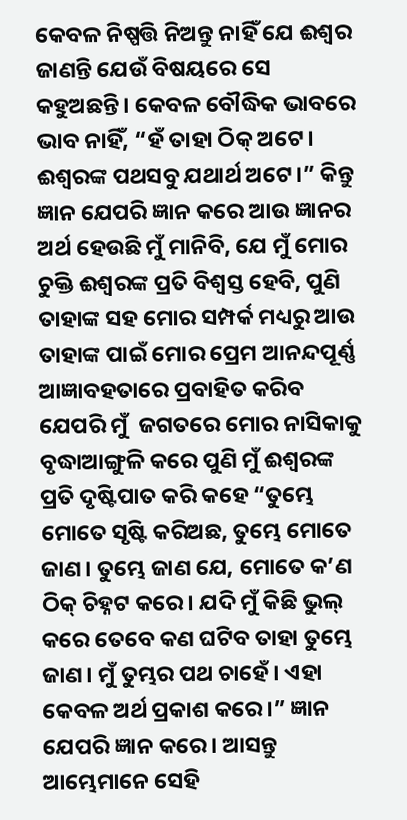କେବଳ ନିଷ୍ପତ୍ତି ନିଅନ୍ତୁ ନାହିଁ ଯେ ଈଶ୍ୱର ଜାଣନ୍ତି ଯେଉଁ ବିଷୟରେ ସେ କହୁଅଛନ୍ତି। କେବଳ ବୌଦ୍ଧିକ ଭାବରେ ଭାବ ନାହିଁ, “ହଁ ତାହା ଠିକ୍ ଅଟେ। ଈଶ୍ୱରଙ୍କ ପଥସବୁ ଯଥାର୍ଥ ଅଟେ।” କିନ୍ତୁ ଜ୍ଞାନ ଯେପରି ଜ୍ଞାନ କରେ ଆଉ ଜ୍ଞାନର ଅର୍ଥ ହେଉଛି ମୁଁ ମାନିବି, ଯେ ମୁଁ ମୋର ଚୁକ୍ତି ଈଶ୍ୱରଙ୍କ ପ୍ରତି ବିଶ୍ୱସ୍ତ ହେବି, ପୁଣି ତାହାଙ୍କ ସହ ମୋର ସମ୍ପର୍କ ମଧ୍ୟରୁ ଆଉ ତାହାଙ୍କ ପାଇଁ ମୋର ପ୍ରେମ ଆନନ୍ଦପୂର୍ଣ୍ଣ ଆଜ୍ଞାବହତାରେ ପ୍ରବାହିତ କରିବ ଯେପରି ମୁଁ  ଜଗତରେ ମୋର ନାସିକାକୁ ବୃଦ୍ଧାଆଙ୍ଗୁଳି କରେ ପୁଣି ମୁଁ ଈଶ୍ୱରଙ୍କ ପ୍ରତି ଦୃଷ୍ଟିପାତ କରି କହେ “ତୁମ୍ଭେ ମୋତେ ସୃଷ୍ଟି କରିଅଛ, ତୁମ୍ଭେ ମୋତେ ଜାଣ। ତୁମ୍ଭେ ଜାଣ ଯେ, ମୋତେ କ’ଣ ଠିକ୍ ଚିହ୍ନଟ କରେ। ଯଦି ମୁଁ କିଛି ଭୁଲ୍ କରେ ତେବେ କଣ ଘଟିବ ତାହା ତୁମ୍ଭେ ଜାଣ। ମୁଁ ତୁମ୍ଭର ପଥ ଚାହେଁ। ଏହା କେବଳ ଅର୍ଥ ପ୍ରକାଶ କରେ।” ଜ୍ଞାନ ଯେପରି ଜ୍ଞାନ କରେ। ଆସନ୍ତୁ ଆମ୍ଭେମାନେ ସେହି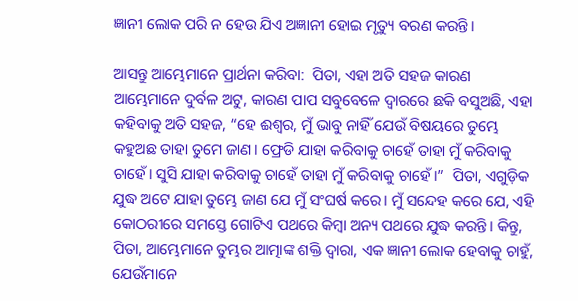ଜ୍ଞାନୀ ଲୋକ ପରି ନ ହେଉ ଯିଏ ଅଜ୍ଞାନୀ ହୋଇ ମୃତ୍ୟୁ ବରଣ କରନ୍ତି।

ଆସନ୍ତୁ ଆମ୍ଭେମାନେ ପ୍ରାର୍ଥନା କରିବା:  ପିତା, ଏହା ଅତି ସହଜ କାରଣ ଆମ୍ଭେମାନେ ଦୁର୍ବଳ ଅଟୁ, କାରଣ ପାପ ସବୁବେଳେ ଦ୍ୱାରରେ ଛକି ବସୁଅଛି, ଏହା କହିବାକୁ ଅତି ସହଜ, “ହେ ଈଶ୍ୱର, ମୁଁ ଭାବୁ ନାହିଁ ଯେଉଁ ବିଷୟରେ ତୁମ୍ଭେ କହୁଅଛ ତାହା ତୁମେ ଜାଣ। ଫ୍ରେଡି ଯାହା କରିବାକୁ ଚାହେଁ ତାହା ମୁଁ କରିବାକୁ ଚାହେଁ। ସୁସି ଯାହା କରିବାକୁ ଚାହେଁ ତାହା ମୁଁ କରିବାକୁ ଚାହେଁ।”  ପିତା, ଏଗୁଡ଼ିକ ଯୁଦ୍ଧ ଅଟେ ଯାହା ତୁମ୍ଭେ ଜାଣ ଯେ ମୁଁ ସଂଘର୍ଷ କରେ। ମୁଁ ସନ୍ଦେହ କରେ ଯେ, ଏହି କୋଠରୀରେ ସମସ୍ତେ ଗୋଟିଏ ପଥରେ କିମ୍ବା ଅନ୍ୟ ପଥରେ ଯୁଦ୍ଧ କରନ୍ତି। କିନ୍ତୁ, ପିତା, ଆମ୍ଭେମାନେ ତୁମ୍ଭର ଆତ୍ମାଙ୍କ ଶକ୍ତି ଦ୍ୱାରା, ଏକ ଜ୍ଞାନୀ ଲୋକ ହେବାକୁ ଚାହୁଁ, ଯେଉଁମାନେ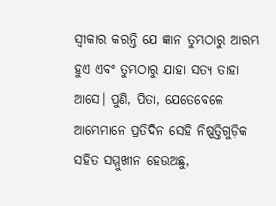ସ୍ୱୀକାର କରନ୍ତି ଯେ ଜ୍ଞାନ ତୁମ୍ଭଠାରୁ ଆରମ୍ଭ ହୁଏ ଏବଂ ତୁମ୍ଭଠାରୁ ଯାହା ସତ୍ୟ ତାହା ଆସେ। ପୁଣି, ପିତା, ଯେତେବେଳେ ଆମ୍ଭେମାନେ ପ୍ରତିଦିନ ସେହି ନିଷ୍ପତ୍ତିଗୁଡ଼ିକ ସହିତ ସମ୍ମୁଖୀନ ହେଉଅଛୁ,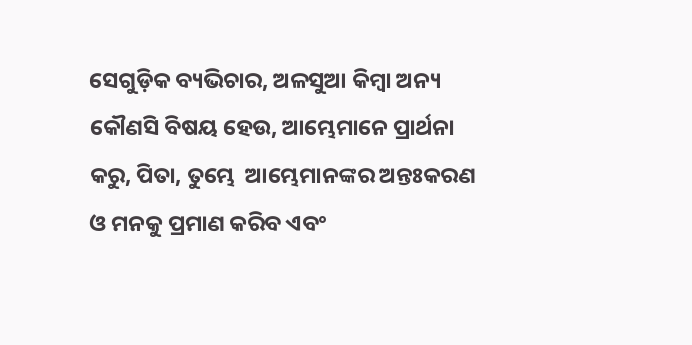ସେଗୁଡ଼ିକ ବ୍ୟଭିଚାର, ଅଳସୁଆ କିମ୍ବା ଅନ୍ୟ କୌଣସି ବିଷୟ ହେଉ, ଆମ୍ଭେମାନେ ପ୍ରାର୍ଥନା କରୁ, ପିତା, ତୁମ୍ଭେ  ଆମ୍ଭେମାନଙ୍କର ଅନ୍ତଃକରଣ ଓ ମନକୁ ପ୍ରମାଣ କରିବ ଏବଂ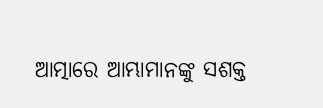ଆତ୍ମାରେ ଆମ୍ଭାମାନଙ୍କୁ ସଶକ୍ତ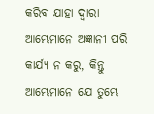କରିବ ଯାହା ଦ୍ୱାରା ଆମ୍ଭେମାନେ ଅଜ୍ଞାନୀ ପରି କାର୍ଯ୍ୟ ନ କରୁ, କିନ୍ତୁ ଆମ୍ଭେମାନେ ଯେ ତୁମ୍ଭେ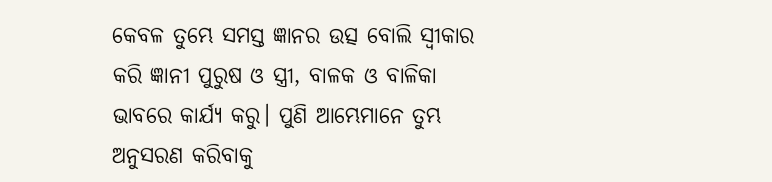କେବଳ ତୁମ୍ଭେ ସମସ୍ତ ଜ୍ଞାନର ଉତ୍ସ ବୋଲି ସ୍ୱୀକାର କରି ଜ୍ଞାନୀ ପୁରୁଷ ଓ ସ୍ତ୍ରୀ, ବାଳକ ଓ ବାଳିକା ଭାବରେ କାର୍ଯ୍ୟ କରୁ। ପୁଣି ଆମ୍ଭେମାନେ ତୁମ୍ଭ ଅନୁସରଣ କରିବାକୁ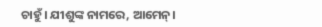ଚାହୁଁ। ଯୀଶୁଙ୍କ ନାମରେ, ଆମେନ୍।